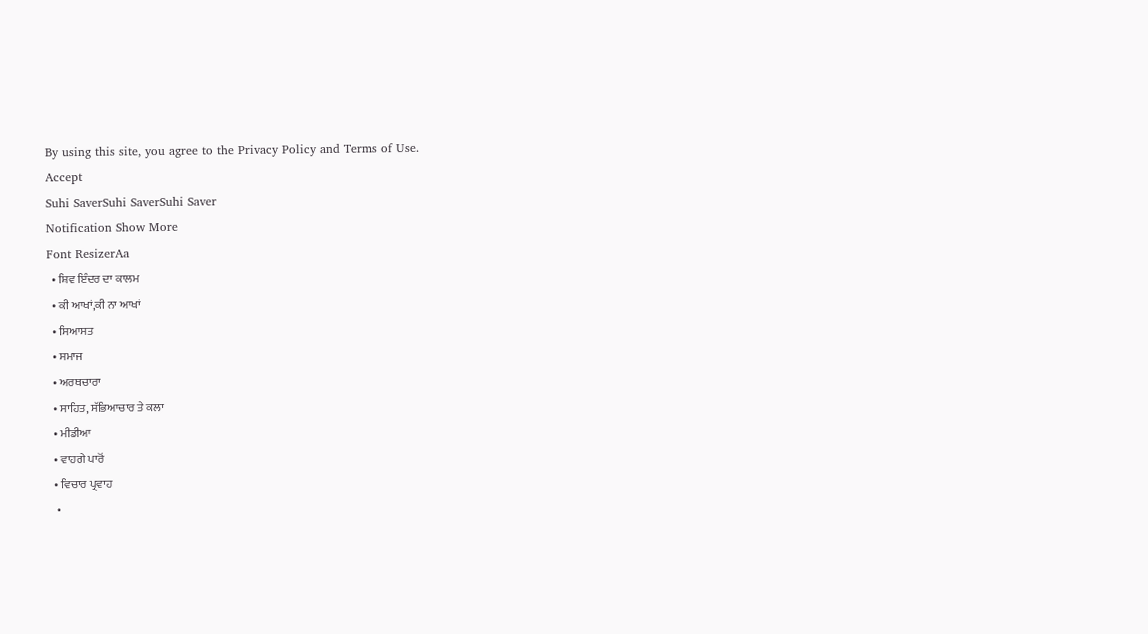By using this site, you agree to the Privacy Policy and Terms of Use.
Accept
Suhi SaverSuhi SaverSuhi Saver
Notification Show More
Font ResizerAa
  • ਸ਼ਿਵ ਇੰਦਰ ਦਾ ਕਾਲਮ
  • ਕੀ ਆਖਾਂ,ਕੀ ਨਾ ਆਖਾਂ
  • ਸਿਆਸਤ
  • ਸਮਾਜ
  • ਅਰਥਚਾਰਾ
  • ਸਾਹਿਤ, ਸੱਭਿਆਚਾਰ ਤੇ ਕਲਾ
  • ਮੀਡੀਆ
  • ਵਾਹਗੇ ਪਾਰੋਂ
  • ਵਿਚਾਰ ਪ੍ਰਵਾਹ
  •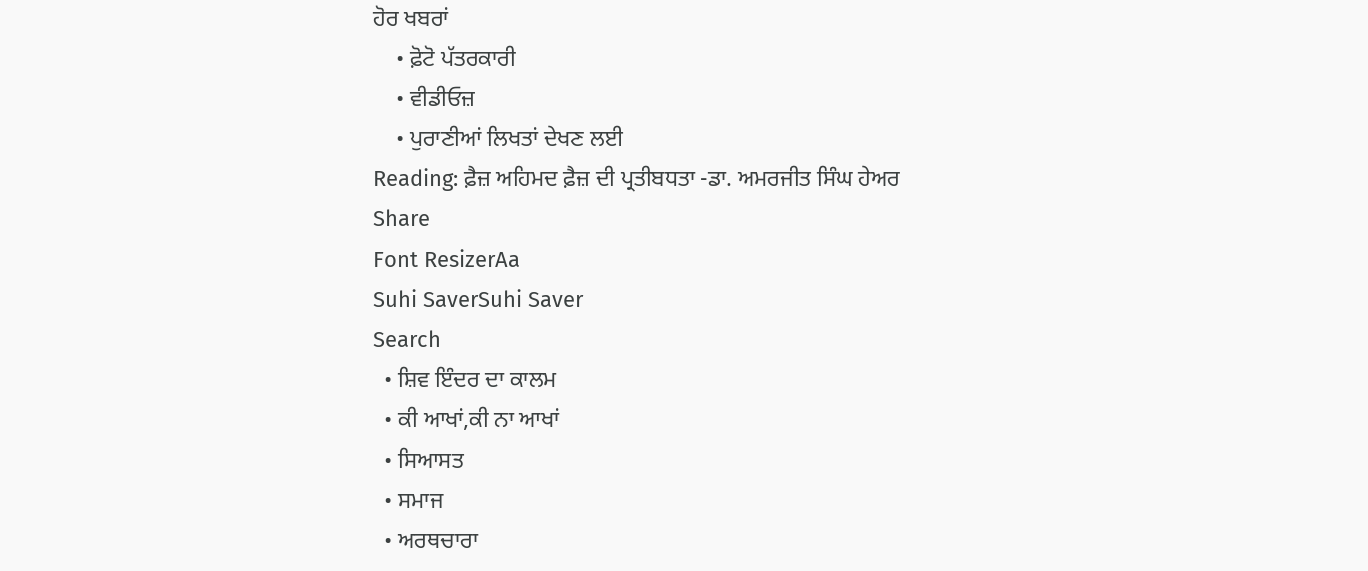ਹੋਰ ਖਬਰਾਂ
    • ਫ਼ੋਟੋ ਪੱਤਰਕਾਰੀ
    • ਵੀਡੀਓਜ਼
    • ਪੁਰਾਣੀਆਂ ਲਿਖਤਾਂ ਦੇਖਣ ਲਈ
Reading: ਫ਼ੈਜ਼ ਅਹਿਮਦ ਫ਼ੈਜ਼ ਦੀ ਪ੍ਰਤੀਬਧਤਾ -ਡਾ. ਅਮਰਜੀਤ ਸਿੰਘ ਹੇਅਰ
Share
Font ResizerAa
Suhi SaverSuhi Saver
Search
  • ਸ਼ਿਵ ਇੰਦਰ ਦਾ ਕਾਲਮ
  • ਕੀ ਆਖਾਂ,ਕੀ ਨਾ ਆਖਾਂ
  • ਸਿਆਸਤ
  • ਸਮਾਜ
  • ਅਰਥਚਾਰਾ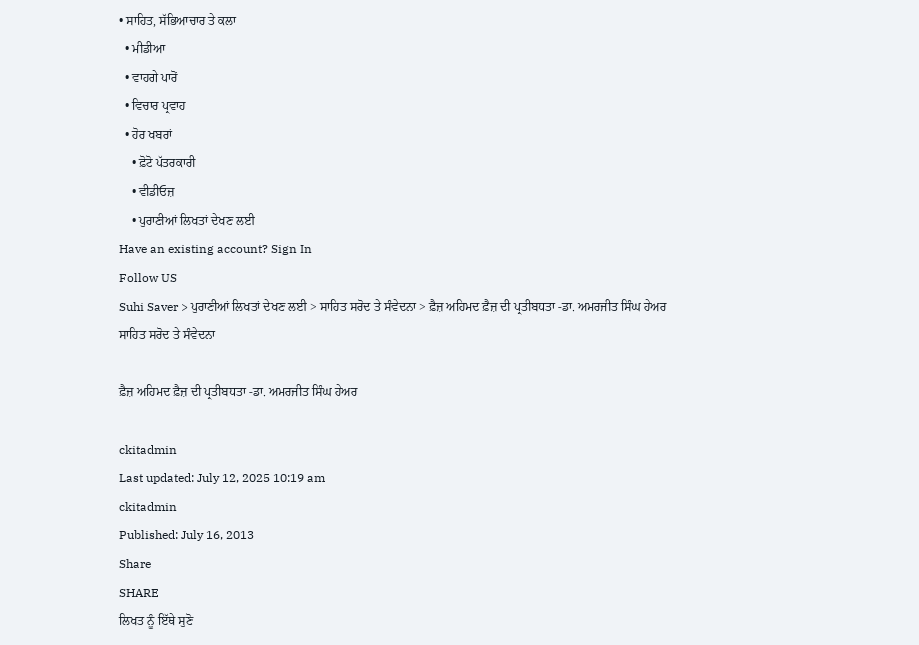• ਸਾਹਿਤ, ਸੱਭਿਆਚਾਰ ਤੇ ਕਲਾ
  • ਮੀਡੀਆ
  • ਵਾਹਗੇ ਪਾਰੋਂ
  • ਵਿਚਾਰ ਪ੍ਰਵਾਹ
  • ਹੋਰ ਖਬਰਾਂ
    • ਫ਼ੋਟੋ ਪੱਤਰਕਾਰੀ
    • ਵੀਡੀਓਜ਼
    • ਪੁਰਾਣੀਆਂ ਲਿਖਤਾਂ ਦੇਖਣ ਲਈ
Have an existing account? Sign In
Follow US
Suhi Saver > ਪੁਰਾਣੀਆਂ ਲਿਖਤਾਂ ਦੇਖਣ ਲਈ > ਸਾਹਿਤ ਸਰੋਦ ਤੇ ਸੰਵੇਦਨਾ > ਫ਼ੈਜ਼ ਅਹਿਮਦ ਫ਼ੈਜ਼ ਦੀ ਪ੍ਰਤੀਬਧਤਾ -ਡਾ. ਅਮਰਜੀਤ ਸਿੰਘ ਹੇਅਰ
ਸਾਹਿਤ ਸਰੋਦ ਤੇ ਸੰਵੇਦਨਾ

ਫ਼ੈਜ਼ ਅਹਿਮਦ ਫ਼ੈਜ਼ ਦੀ ਪ੍ਰਤੀਬਧਤਾ -ਡਾ. ਅਮਰਜੀਤ ਸਿੰਘ ਹੇਅਰ

ckitadmin
Last updated: July 12, 2025 10:19 am
ckitadmin
Published: July 16, 2013
Share
SHARE
ਲਿਖਤ ਨੂੰ ਇੱਥੇ ਸੁਣੋ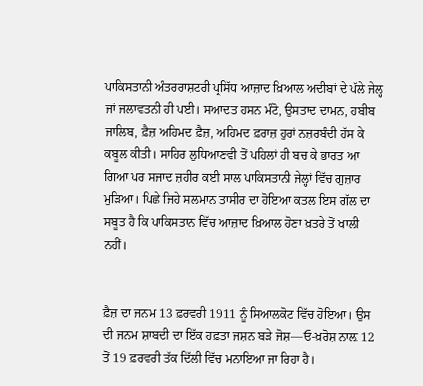ਪਾਕਿਸਤਾਨੀ ਅੰਤਰਰਾਸ਼ਟਰੀ ਪ੍ਰਸਿੱਧ ਆਜ਼ਾਦ ਖ਼ਿਆਲ ਅਦੀਬਾਂ ਦੇ ਪੱਲੇ ਜੇਲ੍ਹ ਜਾਂ ਜਲਾਵਤਨੀ ਹੀ ਪਈ। ਸਆਦਤ ਹਸਨ ਮੰਟੋ, ਉਸਤਾਦ ਦਾਮਨ, ਹਬੀਬ ਜਾਲਿਬ, ਫ਼ੈਜ਼ ਅਹਿਮਦ ਫ਼ੈਜ਼, ਅਹਿਮਦ ਫ਼ਰਾਜ਼ ਹੁਰਾਂ ਨਜ਼ਰਬੰਦੀ ਹੱਸ ਕੇ ਕਬੂਲ ਕੀਤੀ। ਸਾਹਿਰ ਲੁਧਿਆਣਵੀ ਤੋਂ ਪਹਿਲਾਂ ਹੀ ਬਚ ਕੇ ਭਾਰਤ ਆ ਗਿਆ ਪਰ ਸਜਾਦ ਜ਼ਹੀਰ ਕਈ ਸਾਲ ਪਾਕਿਸਤਾਨੀ ਜੇਲ੍ਹਾਂ ਵਿੱਚ ਗੁਜ਼ਾਰ ਮੁੜਿਆ। ਪਿਛੇ ਜਿਹੇ ਸਲਮਾਨ ਤਾਸੀਰ ਦਾ ਹੋਇਆ ਕਤਲ ਇਸ ਗੱਲ ਦਾ ਸਬੂਤ ਹੈ ਕਿ ਪਾਕਿਸਤਾਨ ਵਿੱਚ ਆਜ਼ਾਦ ਖ਼ਿਆਲ ਹੋਣਾ ਖ਼ਤਰੇ ਤੋਂ ਖਾਲੀ ਨਹੀਂ।


ਫ਼ੈਜ਼ ਦਾ ਜਨਮ 13 ਫ਼ਰਵਰੀ 1911 ਨੂੰ ਸਿਆਲਕੋਟ ਵਿੱਚ ਹੋਇਆ। ਉਸ ਦੀ ਜਨਮ ਸ਼ਾਬਦੀ ਦਾ ਇੱਕ ਹਫ਼ਤਾ ਜਸ਼ਨ ਬੜੇ ਜੋਸ਼—ਓ-ਖ਼ਰੋਸ਼ ਨਾਲ਼ 12 ਤੋਂ 19 ਫ਼ਰਵਰੀ ਤੱਕ ਦਿੱਲੀ ਵਿੱਚ ਮਨਾਇਆ ਜਾ ਰਿਹਾ ਹੈ।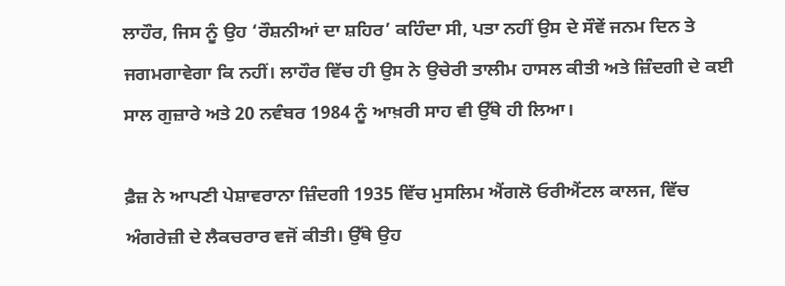ਲਾਹੌਰ, ਜਿਸ ਨੂੰ ਉਹ ‘ਰੌਸ਼ਨੀਆਂ ਦਾ ਸ਼ਹਿਰ’ ਕਹਿੰਦਾ ਸੀ, ਪਤਾ ਨਹੀਂ ਉਸ ਦੇ ਸੌਵੇਂ ਜਨਮ ਦਿਨ ਤੇ ਜਗਮਗਾਵੇਗਾ ਕਿ ਨਹੀਂ। ਲਾਹੌਰ ਵਿੱਚ ਹੀ ਉਸ ਨੇ ਉਚੇਰੀ ਤਾਲੀਮ ਹਾਸਲ ਕੀਤੀ ਅਤੇ ਜ਼ਿੰਦਗੀ ਦੇ ਕਈ ਸਾਲ ਗੁਜ਼ਾਰੇ ਅਤੇ 20 ਨਵੰਬਰ 1984 ਨੂੰ ਆਖ਼ਰੀ ਸਾਹ ਵੀ ਉੱਥੇ ਹੀ ਲਿਆ।

ਫ਼ੈਜ਼ ਨੇ ਆਪਣੀ ਪੇਸ਼ਾਵਰਾਨਾ ਜ਼ਿੰਦਗੀ 1935 ਵਿੱਚ ਮੁਸਲਿਮ ਐਂਗਲੋ ਓਰੀਐਂਟਲ ਕਾਲਜ, ਵਿੱਚ ਅੰਗਰੇਜ਼ੀ ਦੇ ਲੈਕਚਰਾਰ ਵਜੋਂ ਕੀਤੀ। ਉੱਥੇ ਉਹ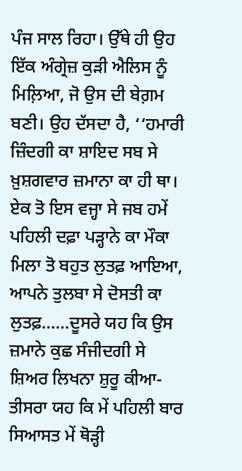ਪੰਜ ਸਾਲ ਰਿਹਾ। ਉੱਥੇ ਹੀ ਉਹ ਇੱਕ ਅੰਗ੍ਰੇਜ਼ ਕੁੜੀ ਐਲਿਸ ਨੂੰ ਮਿਲ਼ਿਆ, ਜੋ ਉਸ ਦੀ ਬੇਗ਼ਮ ਬਣੀ। ਉਹ ਦੱਸਦਾ ਹੈ, ‘‘ਹਮਾਰੀ ਜ਼ਿੰਦਗੀ ਕਾ ਸ਼ਾਇਦ ਸਬ ਸੇ ਖ਼ੁਸ਼ਗਵਾਰ ਜ਼ਮਾਨਾ ਕਾ ਹੀ ਥਾ। ਏਕ ਤੋ ਇਸ ਵਜ੍ਹਾ ਸੇ ਜਬ ਹਮੇਂ ਪਹਿਲੀ ਦਫ਼ਾ ਪੜ੍ਹਾਨੇ ਕਾ ਮੌਕਾ ਮਿਲਾ ਤੋ ਬਹੁਤ ਲੁਤਫ਼ ਆਇਆ, ਆਪਨੇ ਤੁਲਬਾ ਸੇ ਦੋਸਤੀ ਕਾ ਲੁਤਫ਼……ਦੂਸਰੇ ਯਹ ਕਿ ਉਸ ਜ਼ਮਾਨੇ ਕੁਛ ਸੰਜੀਦਗੀ ਸੇ ਸ਼ਿਅਰ ਲਿਖਨਾ ਸ਼ੁਰੂ ਕੀਆ- ਤੀਸਰਾ ਯਹ ਕਿ ਮੇਂ ਪਹਿਲੀ ਬਾਰ ਸਿਆਸਤ ਮੇਂ ਥੋੜ੍ਹੀ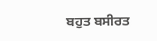ਬਹੁਤ ਬਸੀਰਤ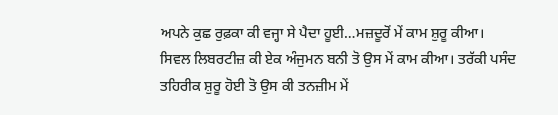ਅਪਨੇ ਕੁਛ ਰੁਫ਼ਕਾ ਕੀ ਵਜ੍ਹਾ ਸੇ ਪੈਦਾ ਹੂਈ…ਮਜ਼ਦੂਰੋਂ ਮੇਂ ਕਾਮ ਸ਼ੁਰੂ ਕੀਆ। ਸਿਵਲ ਲਿਬਰਟੀਜ਼ ਕੀ ਏਕ ਅੰਜੁਮਨ ਬਨੀ ਤੋ ਉਸ ਮੇਂ ਕਾਮ ਕੀਆ। ਤਰੱਕੀ ਪਸੰਦ ਤਹਿਰੀਕ ਸ਼ੁਰੂ ਹੋਈ ਤੋ ਉਸ ਕੀ ਤਨਜ਼ੀਮ ਮੇਂ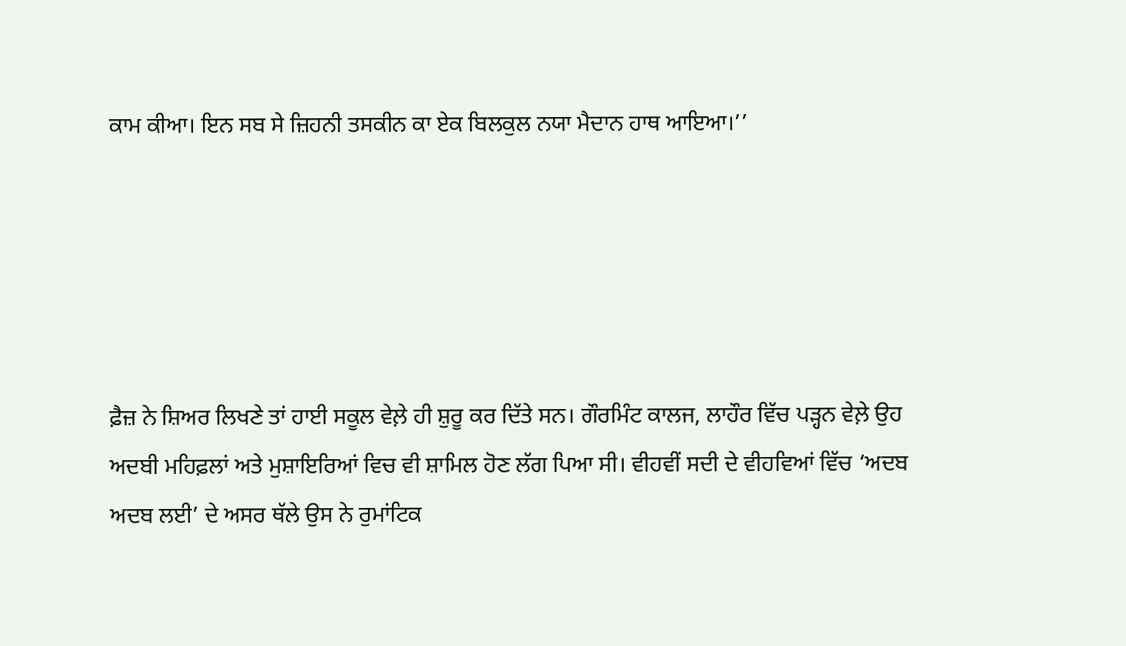ਕਾਮ ਕੀਆ। ਇਨ ਸਬ ਸੇ ਜ਼ਿਹਨੀ ਤਸਕੀਨ ਕਾ ਏਕ ਬਿਲਕੁਲ ਨਯਾ ਮੈਦਾਨ ਹਾਥ ਆਇਆ।’’





ਫ਼ੈਜ਼ ਨੇ ਸ਼ਿਅਰ ਲਿਖਣੇ ਤਾਂ ਹਾਈ ਸਕੂਲ ਵੇਲ਼ੇ ਹੀ ਸ਼ੁਰੂ ਕਰ ਦਿੱਤੇ ਸਨ। ਗੌਰਮਿੰਟ ਕਾਲਜ, ਲਾਹੌਰ ਵਿੱਚ ਪੜ੍ਹਨ ਵੇਲ਼ੇ ਉਹ ਅਦਬੀ ਮਹਿਫ਼ਲਾਂ ਅਤੇ ਮੁਸ਼ਾਇਰਿਆਂ ਵਿਚ ਵੀ ਸ਼ਾਮਿਲ ਹੋਣ ਲੱਗ ਪਿਆ ਸੀ। ਵੀਹਵੀਂ ਸਦੀ ਦੇ ਵੀਹਵਿਆਂ ਵਿੱਚ ‘ਅਦਬ ਅਦਬ ਲਈ’ ਦੇ ਅਸਰ ਥੱਲੇ ਉਸ ਨੇ ਰੁਮਾਂਟਿਕ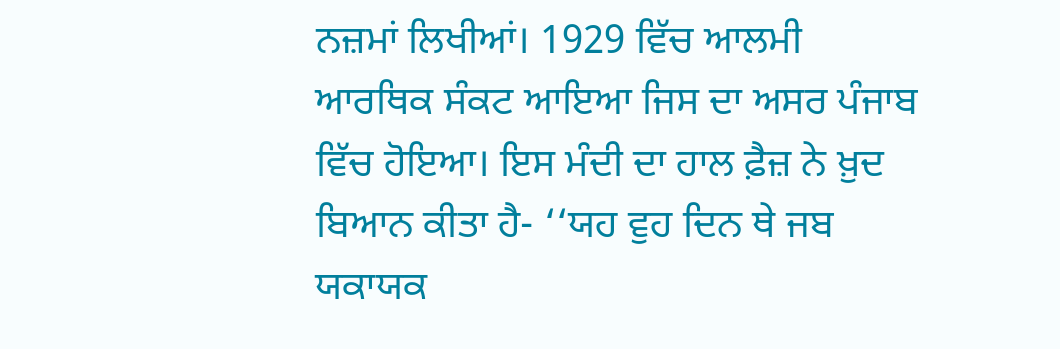ਨਜ਼ਮਾਂ ਲਿਖੀਆਂ। 1929 ਵਿੱਚ ਆਲਮੀ ਆਰਥਿਕ ਸੰਕਟ ਆਇਆ ਜਿਸ ਦਾ ਅਸਰ ਪੰਜਾਬ ਵਿੱਚ ਹੋਇਆ। ਇਸ ਮੰਦੀ ਦਾ ਹਾਲ ਫ਼ੈਜ਼ ਨੇ ਖ਼ੁਦ ਬਿਆਨ ਕੀਤਾ ਹੈ- ‘‘ਯਹ ਵੁਹ ਦਿਨ ਥੇ ਜਬ ਯਕਾਯਕ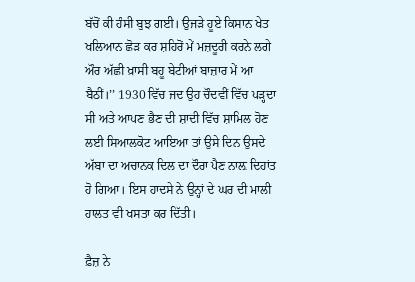ਬੱਚੋਂ ਕੀ ਹੰਸੀ ਬੁਝ ਗਈ। ਉਜੜੇ ਹੂਏ ਕਿਸਾਨ ਖੇਤ ਖਲਿਆਨ ਛੋੜ ਕਰ ਸ਼ਹਿਰੋਂ ਮੇਂ ਮਜ਼ਦੂਰੀ ਕਰਨੇ ਲਗੇ ਔਰ ਅੱਛੀ ਖ਼ਾਸੀ ਬਹੂ ਬੇਟੀਆਂ ਬਾਜ਼ਾਰ ਮੇਂ ਆ ਬੈਠੀਂ।’’ 1930 ਵਿੱਚ ਜਦ ਉਹ ਚੌਦਵੀਂ ਵਿੱਚ ਪੜ੍ਹਦਾ ਸੀ ਅਤੇ ਆਪਣ ਭੈਣ ਦੀ ਸ਼ਾਦੀ ਵਿੱਚ ਸ਼ਾਮਿਲ ਹੋਣ ਲਈ ਸਿਆਲਕੋਟ ਆਇਆ ਤਾਂ ਉਸੇ ਦਿਨ ਉਸਦੇ ਅੱਬਾ ਦਾ ਅਚਾਨਕ ਦਿਲ ਦਾ ਦੌਰਾ ਪੈਣ ਨਾਲ਼ ਦਿਹਾਂਤ ਹੋ ਗਿਆ। ਇਸ ਹਾਦਸੇ ਨੇ ਉਨ੍ਹਾਂ ਦੇ ਘਰ ਦੀ ਮਾਲੀ ਹਾਲਤ ਵੀ ਖਸਤਾ ਕਰ ਦਿੱਤੀ।

ਫ਼ੈਜ਼ ਨੇ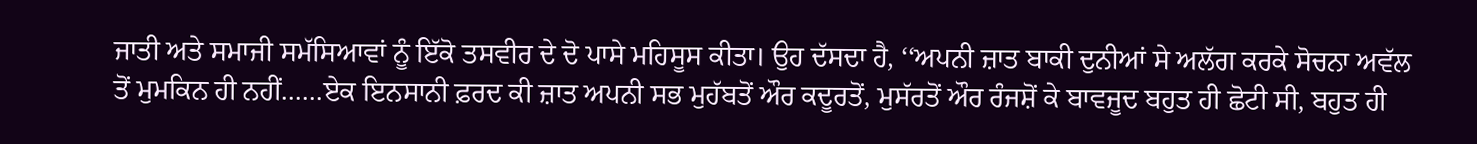ਜਾਤੀ ਅਤੇ ਸਮਾਜੀ ਸਮੱਸਿਆਵਾਂ ਨੂੰ ਇੱਕੋ ਤਸਵੀਰ ਦੇ ਦੋ ਪਾਸੇ ਮਹਿਸੂਸ ਕੀਤਾ। ਉਹ ਦੱਸਦਾ ਹੈ, ‘‘ਅਪਨੀ ਜ਼ਾਤ ਬਾਕੀ ਦੁਨੀਆਂ ਸੇ ਅਲੱਗ ਕਰਕੇ ਸੋਚਨਾ ਅਵੱਲ ਤੋਂ ਮੁਮਕਿਨ ਹੀ ਨਹੀਂ……ਏਕ ਇਨਸਾਨੀ ਫ਼ਰਦ ਕੀ ਜ਼ਾਤ ਅਪਨੀ ਸਭ ਮੁਹੱਬਤੋਂ ਔਰ ਕਦੂਰਤੋਂ, ਮੁਸੱਰਤੋਂ ਔਰ ਰੰਜਸ਼ੋਂ ਕੇ ਬਾਵਜੂਦ ਬਹੁਤ ਹੀ ਛੋਟੀ ਸੀ, ਬਹੁਤ ਹੀ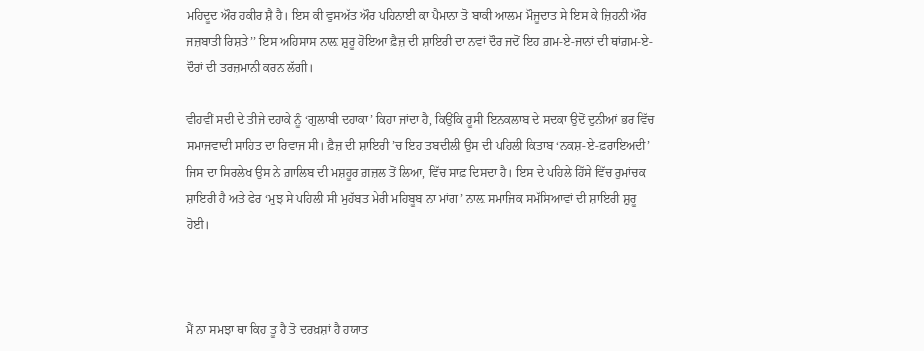ਮਹਿਦੂਦ ਔਰ ਹਕੀਰ ਸ਼ੈ ਹੈ। ਇਸ ਕੀ ਵੁਸਅੱਤ ਔਰ ਪਹਿਨਾਈ ਕਾ ਪੈਮਾਨਾ ਤੋ ਬਾਕੀ ਆਲਮ ਮੌਜੂਦਾਤ ਸੇ ਇਸ ਕੇ ਜ਼ਿਹਨੀ ਔਰ ਜਜ਼ਬਾਤੀ ਰਿਸ਼ਤੇ’’ ਇਸ ਅਹਿਸਾਸ ਨਾਲ਼ ਸ਼ੁਰੂ ਹੋਇਆ ਫ਼ੈਜ਼ ਦੀ ਸ਼ਾਇਰੀ ਦਾ ਨਵਾਂ ਦੌਰ ਜਦੋਂ ਇਹ ਗ਼ਮ-ਏ-ਜਾਨਾਂ ਦੀ ਥਾਂਗ਼ਮ-ਏ-ਦੌਰਾਂ ਦੀ ਤਰਜ਼ਮਾਨੀ ਕਰਨ ਲੱਗੀ।

ਵੀਹਵੀਂ ਸਦੀ ਦੇ ਤੀਜੇ ਦਹਾਕੇ ਨੂੰ ‘ਗੁਲਾਬੀ ਦਹਾਕਾ’ ਕਿਹਾ ਜਾਂਦਾ ਹੈ, ਕਿਉਂਕਿ ਰੂਸੀ ਇਨਕਲਾਬ ਦੇ ਸਦਕਾ ਉਦੋਂ ਦੁਨੀਆਂ ਭਰ ਵਿੱਚ ਸਮਾਜਵਾਦੀ ਸਾਹਿਤ ਦਾ ਰਿਵਾਜ ਸੀ। ਫ਼ੈਜ਼ ਦੀ ਸ਼ਾਇਰੀ ’ਚ ਇਹ ਤਬਦੀਲੀ ਉਸ ਦੀ ਪਹਿਲੀ ਕਿਤਾਬ ‘ਨਕਸ਼-ਏ-ਫ਼ਰਾਇਅਦੀ’ ਜਿਸ ਦਾ ਸਿਰਲੇਖ ਉਸ ਨੇ ਗ਼ਾਲਿਬ ਦੀ ਮਸ਼ਹੂਰ ਗ਼ਜ਼ਲ ਤੋਂ ਲਿਆ, ਵਿੱਚ ਸਾਫ਼ ਦਿਸਦਾ ਹੈ। ਇਸ ਦੇ ਪਹਿਲੇ ਹਿੱਸੇ ਵਿੱਚ ਰੁਮਾਂਚਕ ਸ਼ਾਇਰੀ ਹੈ ਅਤੇ ਫੇਰ ‘ਮੁਝ ਸੇ ਪਹਿਲੀ ਸੀ ਮੁਹੱਬਤ ਮੇਰੀ ਮਹਿਬੂਬ ਨਾ ਮਾਂਗ’ ਨਾਲ਼ ਸਮਾਜਿਕ ਸਮੱਸਿਆਵਾਂ ਦੀ ਸ਼ਾਇਰੀ ਸ਼ੁਰੂ ਹੋਈ।



ਮੈਂ ਨਾ ਸਮਝਾ ਥਾ ਕਿਹ ਤੂ ਹੈ ਤੋ ਦਰਖ਼ਸ਼ਾਂ ਹੈ ਹਯਾਤ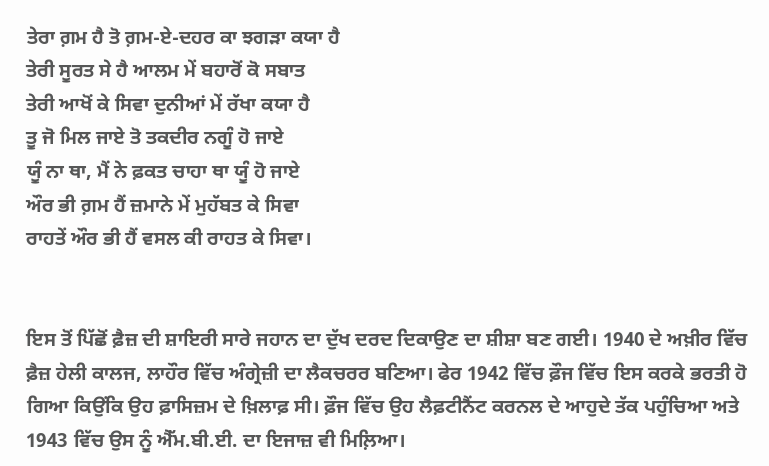ਤੇਰਾ ਗ਼ਮ ਹੈ ਤੋ ਗ਼ਮ-ਏ-ਦਹਰ ਕਾ ਝਗੜਾ ਕਯਾ ਹੈ
ਤੇਰੀ ਸੂਰਤ ਸੇ ਹੈ ਆਲਮ ਮੇਂ ਬਹਾਰੋਂ ਕੋ ਸਬਾਤ
ਤੇਰੀ ਆਖੋਂ ਕੇ ਸਿਵਾ ਦੁਨੀਆਂ ਮੇਂ ਰੱਖਾ ਕਯਾ ਹੈ
ਤੂ ਜੋ ਮਿਲ ਜਾਏ ਤੋ ਤਕਦੀਰ ਨਗੂੰ ਹੋ ਜਾਏ
ਯੂੰ ਨਾ ਥਾ, ਮੈਂ ਨੇ ਫ਼ਕਤ ਚਾਹਾ ਥਾ ਯੂੰ ਹੋ ਜਾਏ
ਔਰ ਭੀ ਗ਼ਮ ਹੈਂ ਜ਼ਮਾਨੇ ਮੇਂ ਮੁਹੱਬਤ ਕੇ ਸਿਵਾ
ਰਾਹਤੇਂ ਔਰ ਭੀ ਹੈਂ ਵਸਲ ਕੀ ਰਾਹਤ ਕੇ ਸਿਵਾ।


ਇਸ ਤੋਂ ਪਿੱਛੋਂ ਫ਼ੈਜ਼ ਦੀ ਸ਼ਾਇਰੀ ਸਾਰੇ ਜਹਾਨ ਦਾ ਦੁੱਖ ਦਰਦ ਦਿਕਾਉਣ ਦਾ ਸ਼ੀਸ਼ਾ ਬਣ ਗਈ। 1940 ਦੇ ਅਖ਼ੀਰ ਵਿੱਚ ਫ਼ੈਜ਼ ਹੇਲੀ ਕਾਲਜ, ਲਾਹੌਰ ਵਿੱਚ ਅੰਗ੍ਰੇਜ਼ੀ ਦਾ ਲੈਕਚਰਰ ਬਣਿਆ। ਫੇਰ 1942 ਵਿੱਚ ਫ਼ੌਜ ਵਿੱਚ ਇਸ ਕਰਕੇ ਭਰਤੀ ਹੋ ਗਿਆ ਕਿਉਂਕਿ ਉਹ ਫ਼ਾਸਿਜ਼ਮ ਦੇ ਖ਼ਿਲਾਫ਼ ਸੀ। ਫ਼ੌਜ ਵਿੱਚ ਉਹ ਲੈਫ਼ਟੀਨੈਂਟ ਕਰਨਲ ਦੇ ਆਹੁਦੇ ਤੱਕ ਪਹੁੰਚਿਆ ਅਤੇ 1943 ਵਿੱਚ ਉਸ ਨੂੰ ਐੱਮ.ਬੀ.ਈ. ਦਾ ਇਜਾਜ਼ ਵੀ ਮਿਲ਼ਿਆ।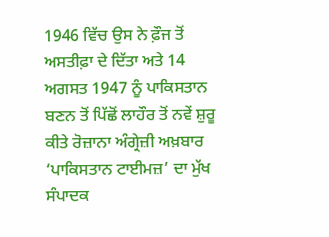1946 ਵਿੱਚ ਉਸ ਨੇ ਫ਼ੌਜ ਤੋਂ ਅਸਤੀਫ਼ਾ ਦੇ ਦਿੱਤਾ ਅਤੇ 14 ਅਗਸਤ 1947 ਨੂੰ ਪਾਕਿਸਤਾਨ ਬਣਨ ਤੋਂ ਪਿੱਛੋਂ ਲਾਹੌਰ ਤੋਂ ਨਵੇਂ ਸ਼ੁਰੂ ਕੀਤੇ ਰੋਜ਼ਾਨਾ ਅੰਗ੍ਰੇਜ਼ੀ ਅਖ਼ਬਾਰ ‘ਪਾਕਿਸਤਾਨ ਟਾਈਮਜ਼’ ਦਾ ਮੁੱਖ ਸੰਪਾਦਕ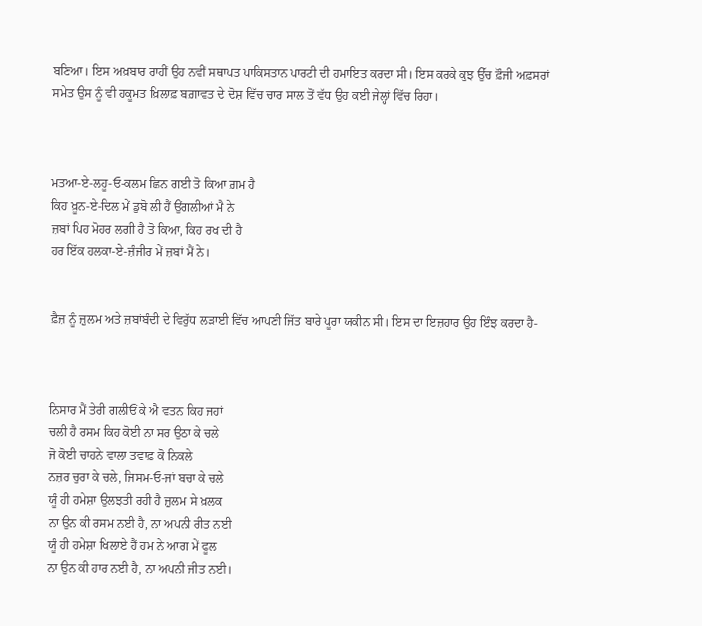ਬਣਿਆ। ਇਸ ਅਖ਼ਬਾਰ ਰਾਹੀਂ ਉਹ ਨਵੀਂ ਸਥਾਪਤ ਪਾਕਿਸਤਾਨ ਪਾਰਟੀ ਦੀ ਹਮਾਇਤ ਕਰਦਾ ਸੀ। ਇਸ ਕਰਕੇ ਕੁਝ ਉੱਚ ਫ਼ੌਜੀ ਅਫ਼ਸਰਾਂ ਸਮੇਤ ਉਸ ਨੂੰ ਵੀ ਹਕੂਮਤ ਖ਼ਿਲਾਫ਼ ਬਗ਼ਾਵਤ ਦੇ ਦੋਸ਼ ਵਿੱਚ ਚਾਰ ਸਾਲ ਤੋਂ ਵੱਧ ਉਹ ਕਈ ਜੇਲ੍ਹਾਂ ਵਿੱਚ ਰਿਹਾ।



ਮਤਆ-ਏ-ਲਹੂ-ਓ-ਕਲਮ ਛਿਨ ਗਈ ਤੋ ਕਿਆ ਗ਼ਮ ਹੈ
ਕਿਹ ਖ਼ੂਨ-ਏ-ਦਿਲ ਮੇਂ ਡੁਬੋ ਲੀ ਹੈਂ ਉਂਗਲੀਆਂ ਮੈ ਨੇ
ਜ਼ਬਾਂ ਪਿਹ ਮੋਹਰ ਲਗੀ ਹੈ ਤੋ ਕਿਆ, ਕਿਹ ਰਖ ਦੀ ਹੈ
ਹਰ ਇੱਕ ਹਲਕਾ-ਏ-ਜ਼ੰਜੀਰ ਮੇਂ ਜ਼ਬਾਂ ਮੈਂ ਨੇ।


ਫ਼ੈਜ਼ ਨੂੰ ਜ਼ੁਲਮ ਅਤੇ ਜ਼ਬਾਂਬੰਦੀ ਦੇ ਵਿਰੁੱਧ ਲੜਾਈ ਵਿੱਚ ਆਪਣੀ ਜਿੱਤ ਬਾਰੇ ਪੂਰਾ ਯਕੀਨ ਸੀ। ਇਸ ਦਾ ਇਜ਼ਹਾਰ ਉਹ ਇੰਝ ਕਰਦਾ ਹੈ-



ਨਿਸਾਰ ਮੈਂ ਤੇਰੀ ਗਲੀਓਂ ਕੇ ਐ ਵਤਨ ਕਿਹ ਜਹਾਂ
ਚਲੀ ਹੈ ਰਸਮ ਕਿਹ ਕੋਈ ਨਾ ਸਰ ਉਠਾ ਕੇ ਚਲੇ
ਜੋ ਕੋਈ ਚਾਹਨੇ ਵਾਲਾ ਤਵਾਫ਼ ਕੋ ਨਿਕਲੇ
ਨਜ਼ਰ ਚੁਰਾ ਕੇ ਚਲੇ, ਜਿਸਮ-ਓ-ਜਾਂ ਬਚਾ ਕੇ ਚਲੇ
ਯੂੰ ਹੀ ਹਮੇਸ਼ਾ ਉਲਝਤੀ ਰਹੀ ਹੈ ਜ਼ੁਲਮ ਸੇ ਖ਼ਲਕ
ਨਾ ਉਨ ਕੀ ਰਸਮ ਨਈ ਹੈ, ਨਾ ਅਪਨੀ ਰੀਤ ਨਈ
ਯੂੰ ਹੀ ਹਮੇਸ਼ਾ ਖਿਲਾਏ ਹੈਂ ਹਮ ਨੇ ਆਗ ਮੇਂ ਫੂਲ
ਨਾ ਉਨ ਕੀ ਹਾਰ ਨਈ ਹੈ, ਨਾ ਅਪਨੀ ਜੀਤ ਨਈ।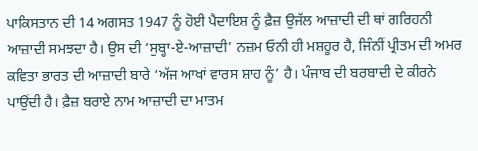ਪਾਕਿਸਤਾਨ ਦੀ 14 ਅਗਸਤ 1947 ਨੂੰ ਹੋਈ ਪੈਦਾਇਸ਼ ਨੂੰ ਫ਼ੈਜ਼ ਉਜੱਲ ਆਜ਼ਾਦੀ ਦੀ ਥਾਂ ਗਰਿਹਨੀ ਆਜ਼ਾਦੀ ਸਮਝਦਾ ਹੈ। ਉਸ ਦੀ ‘ਸੁਬ੍ਹਾ-ਏ-ਆਜ਼ਾਦੀ’ ਨਜ਼ਮ ਓਨੀ ਹੀ ਮਸ਼ਹੂਰ ਹੈ, ਜਿੰਨੀਂ ਪ੍ਰੀਤਮ ਦੀ ਅਮਰ ਕਵਿਤਾ ਭਾਰਤ ਦੀ ਆਜ਼ਾਦੀ ਬਾਰੇ ‘ਅੱਜ ਆਖਾਂ ਵਾਰਸ ਸ਼ਾਹ ਨੂੰ’ ਹੈ। ਪੰਜਾਬ ਦੀ ਬਰਬਾਦੀ ਦੇ ਕੀਰਨੇ ਪਾਉਂਦੀ ਹੈ। ਫ਼ੈਜ਼ ਬਰਾਏ ਨਾਮ ਆਜ਼ਾਦੀ ਦਾ ਮਾਤਮ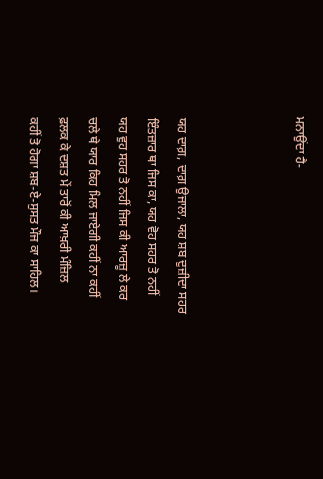ਮਨਾਉਂਦਾ ਹੈ-



ਯਹ ਦਾਗ਼, ਦਾਗ਼ ਉਜਾਲਾ, ਯਹ ਸ਼ਬ ਦੁਜ਼ੀਦਾ ਸਹਰ
ਇੰਤਜ਼ਾਰ ਥਾ ਜਿਸ ਕਾ, ਯਹ ਵੋਹ ਸਹਰ ਤੋ ਨਹੀਂ
ਯਹ ਵੁਹ ਸਹਰ ਤੋ ਨਹੀਂ ਜਿਸ ਕੀ ਆਰਜ਼ੂ ਲੇ ਕਰ
ਚਲੇ ਥੇ ਯਾਰ ਕਿਹ ਮਿਲ ਜਾਏਗੀ ਕਹੀਂ ਨਾ ਕਹੀਂ
ਫ਼ਲਕ ਕੇ ਦਸ਼ਤ ਮੇਂ ਤਾਰੋਂ ਕੀ ਆਖ਼ਰੀ ਮੰਜ਼ਿਲ
ਕਹੀਂ ਤੋ ਹੋਗਾ ਸ਼ਬ-ਏ-ਸੁਸਤ ਮੌਜ ਕਾ ਸਾਹਿਲ।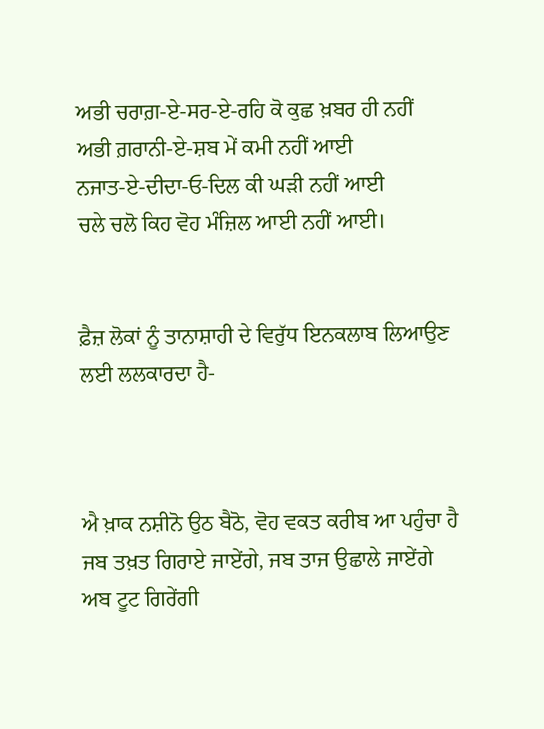ਅਭੀ ਚਰਾਗ਼-ਏ-ਸਰ-ਏ-ਰਹਿ ਕੋ ਕੁਛ ਖ਼ਬਰ ਹੀ ਨਹੀਂ
ਅਭੀ ਗ਼ਰਾਨੀ-ਏ-ਸ਼ਬ ਮੇਂ ਕਮੀ ਨਹੀਂ ਆਈ
ਨਜਾਤ-ਏ-ਦੀਦਾ-ਓ-ਦਿਲ ਕੀ ਘੜੀ ਨਹੀਂ ਆਈ
ਚਲੇ ਚਲੋ ਕਿਹ ਵੋਹ ਮੰਜ਼ਿਲ ਆਈ ਨਹੀਂ ਆਈ।


ਫ਼ੈਜ਼ ਲੋਕਾਂ ਨੂੰ ਤਾਨਾਸ਼ਾਹੀ ਦੇ ਵਿਰੁੱਧ ਇਨਕਲਾਬ ਲਿਆਉਣ ਲਈ ਲਲਕਾਰਦਾ ਹੈ-



ਐ ਖ਼ਾਕ ਨਸ਼ੀਨੋ ਉਠ ਬੈਠੋ, ਵੋਹ ਵਕਤ ਕਰੀਬ ਆ ਪਹੁੰਚਾ ਹੈ
ਜਬ ਤਖ਼ਤ ਗਿਰਾਏ ਜਾਏਂਗੇ, ਜਬ ਤਾਜ ਉਛਾਲੇ ਜਾਏਂਗੇ
ਅਬ ਟੂਟ ਗਿਰੇਂਗੀ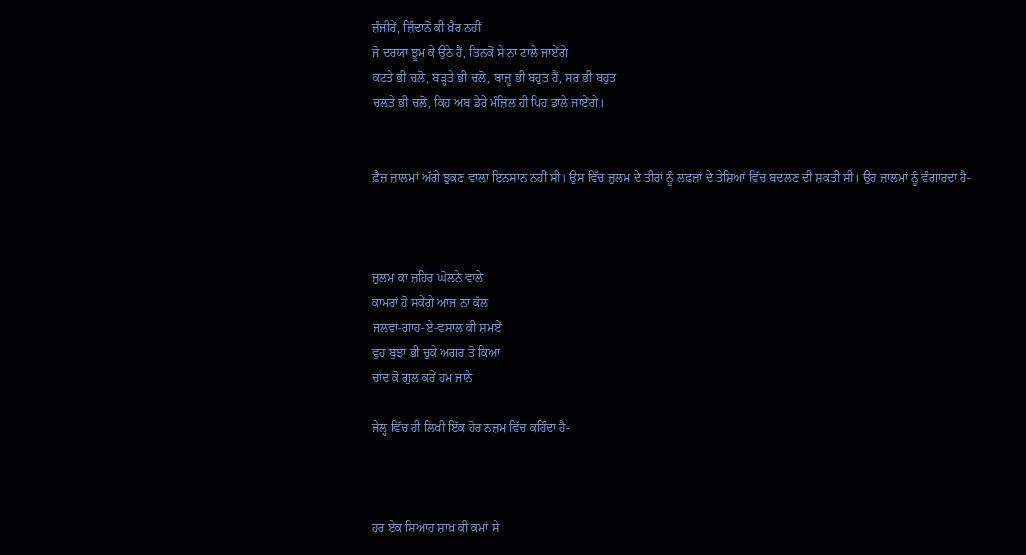ਜ਼ੰਜੀਰੇਂ, ਜ਼ਿੰਦਾਨੋਂ ਕੀ ਖ਼ੈਰ ਨਹੀਂ
ਜੋ ਦਰਯਾ ਝੂਮ ਕੇ ਉਠੇ ਹੈਂ, ਤਿਨਕੋਂ ਸੇ ਨਾ ਟਾਲੇ ਜਾਏਂਗੇ
ਕਟਤੇ ਭੀ ਚਲੋ, ਬੜ੍ਹਤੇ ਭੀ ਚਲੋ, ਬਾਜ਼ੂ ਭੀ ਬਹੁਤ ਹੈਂ, ਸਰ ਭੀ ਬਹੁਤ
ਚਲਤੇ ਭੀ ਚਲੋ, ਕਿਹ ਅਬ ਡੇਰੇ ਮੰਜ਼ਿਲ ਹੀ ਪਿਹ ਡਾਲੇ ਜਾਏਂਗੇ।


ਫ਼ੈਜ਼ ਜ਼ਾਲਮਾਂ ਅੱਗੇ ਝੁਕਣ ਵਾਲ਼ਾ ਇਨਸਾਨ ਨਹੀਂ ਸੀ। ਉਸ ਵਿੱਚ ਜ਼ੁਲਮ ਦੇ ਤੀਰਾਂ ਨੂੰ ਲਫ਼ਜ਼ਾਂ ਦੇ ਤੇਸ਼ਿਆਂ ਵਿੱਚ ਬਦਲਣ ਦੀ ਸ਼ਕਤੀ ਸੀ। ਉਹ ਜ਼ਾਲਮਾਂ ਨੂੰ ਵੰਗਾਰਦਾ ਹੈ-



ਜ਼ੁਲਮ ਕਾ ਜ਼ਹਿਰ ਘੋਲਨੇ ਵਾਲੇ
ਕਾਮਰਾਂ ਹੋ ਸਕੇਂਗੇ ਆਜ ਨਾ ਕੱਲ
ਜਲਵਾ-ਗਾਹ-ਏ-ਵਸਾਲ ਕੀ ਸ਼ਮਏਂ
ਵੁਹ ਬੁਝਾ ਭੀ ਚੁਕੇ ਅਗਰ ਤੋ ਕਿਆ
ਚਾਂਦ ਕੋ ਗੁਲ ਕਰੇਂ ਹਮ ਜਾਨੇ

ਜੇਲ੍ਹ ਵਿੱਚ ਹੀ ਲਿਖੀ ਇੱਕ ਹੋਰ ਨਜ਼ਮ ਵਿੱਚ ਕਹਿੰਦਾ ਹੈ-



ਹਰ ਏਕ ਸਿਆਹ ਸ਼ਾਖ਼ ਕੀ ਕਮਾਂ ਸੇ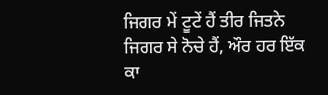ਜਿਗਰ ਮੇਂ ਟੂਟੇਂ ਹੈਂ ਤੀਰ ਜਿਤਨੇ
ਜਿਗਰ ਸੇ ਨੋਚੇ ਹੈਂ, ਔਰ ਹਰ ਇੱਕ
ਕਾ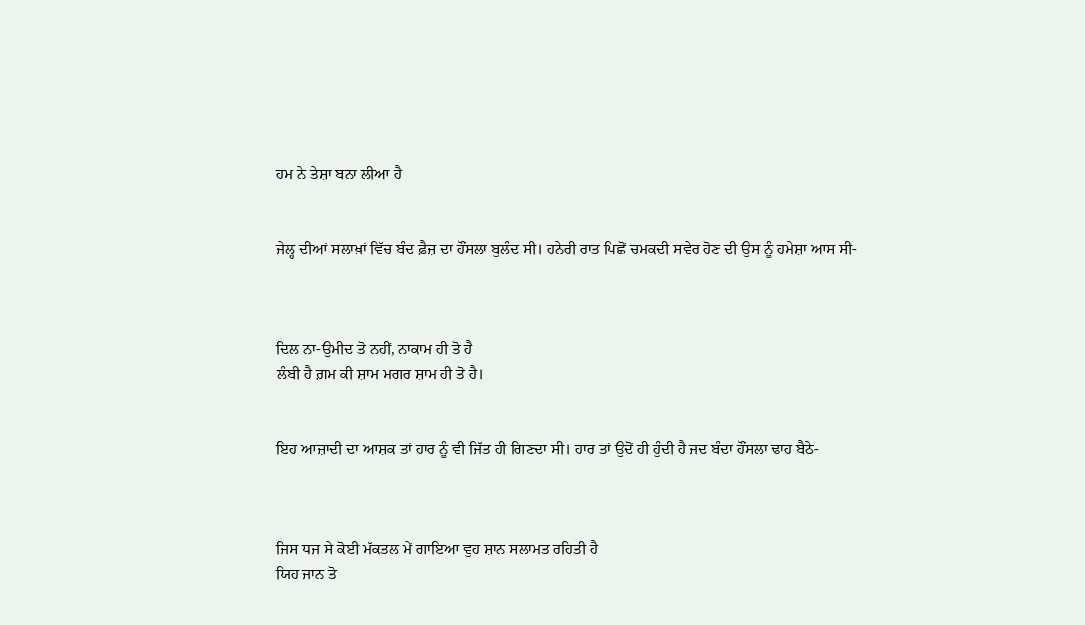ਹਮ ਨੇ ਤੇਸ਼ਾ ਬਨਾ ਲੀਆ ਹੈ


ਜੇਲ੍ਹ ਦੀਆਂ ਸਲਾਖ਼ਾਂ ਵਿੱਚ ਬੰਦ ਫ਼ੈਜ਼ ਦਾ ਹੌਂਸਲਾ ਬੁਲੰਦ ਸੀ। ਹਨੇਰੀ ਰਾਤ ਪਿਛੋਂ ਚਮਕਦੀ ਸਵੇਰ ਹੋਣ ਦੀ ਉਸ ਨੂੰ ਹਮੇਸ਼ਾ ਆਸ ਸੀ-



ਦਿਲ ਨਾ-ਉਮੀਦ ਤੋ ਨਹੀਂ, ਨਾਕਾਮ ਹੀ ਤੋ ਹੈ
ਲੰਬੀ ਹੈ ਗ਼ਮ ਕੀ ਸ਼ਾਮ ਮਗਰ ਸ਼ਾਮ ਹੀ ਤੋ ਹੈ।


ਇਹ ਆਜ਼ਾਦੀ ਦਾ ਆਸ਼ਕ ਤਾਂ ਹਾਰ ਨੂੰ ਵੀ ਜਿੱਤ ਹੀ ਗਿਣਦਾ ਸੀ। ਹਾਰ ਤਾਂ ਉਦੋਂ ਹੀ ਹੁੰਦੀ ਹੈ ਜਦ ਬੰਦਾ ਹੌਂਸਲਾ ਢਾਹ ਬੈਠੇ-



ਜਿਸ ਧਜ ਸੇ ਕੋਈ ਮੱਕਤਲ ਮੇਂ ਗਾਇਆ ਵੁਹ ਸ਼ਾਨ ਸਲਾਮਤ ਰਹਿਤੀ ਹੈ
ਯਿਹ ਜਾਨ ਤੋ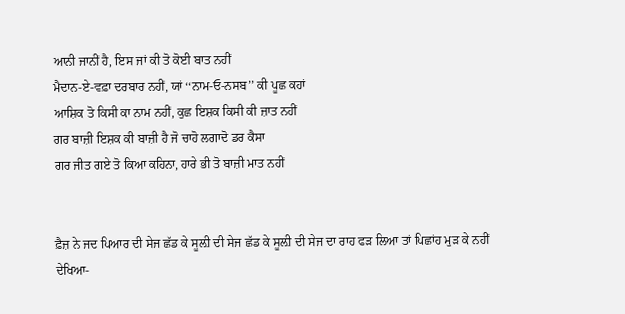ਆਨੀ ਜਾਨੀਂ ਹੈ, ਇਸ ਜਾਂ ਕੀ ਤੋ ਕੋਈ ਬਾਤ ਨਹੀਂ
ਮੈਦਾਨ-ਏ-ਵਫ਼ਾ ਦਰਬਾਰ ਨਹੀਂ, ਯਾਂ ‘‘ਨਾਮ-ਓ-ਨਸਬ’’ ਕੀ ਪੂਛ ਕਹਾਂ
ਆਸ਼ਿਕ ਤੋ ਕਿਸੀ ਕਾ ਨਾਮ ਨਹੀਂ, ਕੁਛ ਇਸ਼ਕ ਕਿਸੀ ਕੀ ਜ਼ਾਤ ਨਹੀਂ
ਗਰ ਬਾਜ਼ੀ ਇਸ਼ਕ ਕੀ ਬਾਜ਼ੀ ਹੈ ਜੋ ਚਾਹੋ ਲਗਾਦੋ ਡਰ ਕੈਸਾ
ਗਰ ਜੀਤ ਗਏ ਤੋ ਕਿਆ ਕਹਿਨਾ, ਹਾਰੇ ਭੀ ਤੋ ਬਾਜ਼ੀ ਮਾਤ ਨਹੀਂ


ਫ਼ੈਜ਼ ਨੇ ਜਦ ਪਿਆਰ ਦੀ ਸੇਜ ਛੱਡ ਕੇ ਸੂਲ਼ੀ ਦੀ ਸੇਜ ਛੱਡ ਕੇ ਸੂਲ਼ੀ ਦੀ ਸੇਜ ਦਾ ਰਾਹ ਫੜ ਲਿਆ ਤਾਂ ਪਿਛਾਂਹ ਮੁੜ ਕੇ ਨਹੀਂ ਦੇਖਿਆ-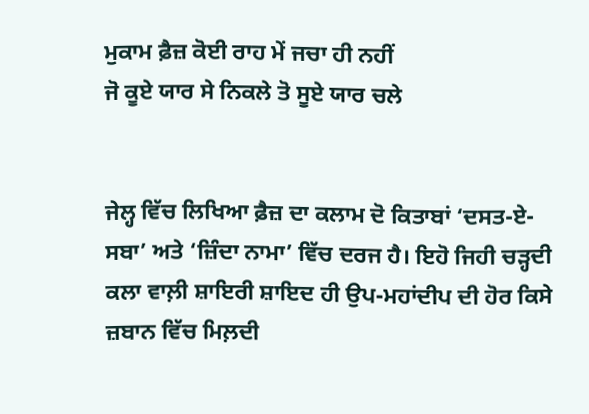ਮੁਕਾਮ ਫ਼ੈਜ਼ ਕੋਈ ਰਾਹ ਮੇਂ ਜਚਾ ਹੀ ਨਹੀਂ
ਜੋ ਕੂਏ ਯਾਰ ਸੇ ਨਿਕਲੇ ਤੋ ਸੂਏ ਯਾਰ ਚਲੇ


ਜੇਲ੍ਹ ਵਿੱਚ ਲਿਖਿਆ ਫ਼ੈਜ਼ ਦਾ ਕਲਾਮ ਦੋ ਕਿਤਾਬਾਂ ‘ਦਸਤ-ਏ-ਸਬਾ’ ਅਤੇ ‘ਜ਼ਿੰਦਾ ਨਾਮਾ’ ਵਿੱਚ ਦਰਜ ਹੈ। ਇਹੋ ਜਿਹੀ ਚੜ੍ਹਦੀ ਕਲਾ ਵਾਲ਼ੀ ਸ਼ਾਇਰੀ ਸ਼ਾਇਦ ਹੀ ਉਪ-ਮਹਾਂਦੀਪ ਦੀ ਹੋਰ ਕਿਸੇ ਜ਼ਬਾਨ ਵਿੱਚ ਮਿਲ਼ਦੀ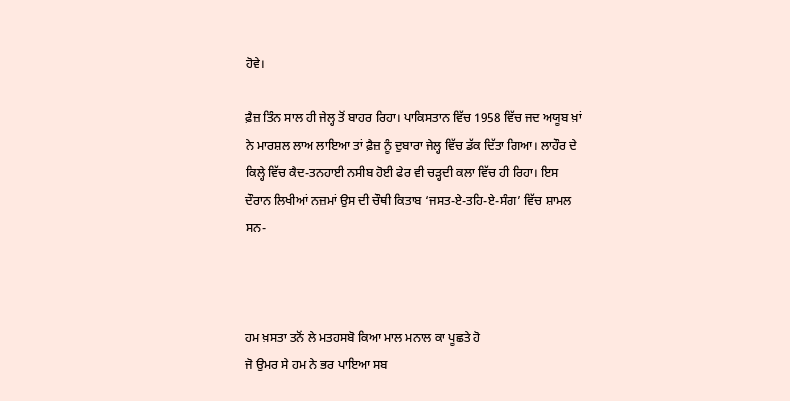ਹੋਵੇ।

ਫ਼ੈਜ਼ ਤਿੰਨ ਸਾਲ ਹੀ ਜੇਲ੍ਹ ਤੋਂ ਬਾਹਰ ਰਿਹਾ। ਪਾਕਿਸਤਾਨ ਵਿੱਚ 1958 ਵਿੱਚ ਜਦ ਅਯੂਬ ਖ਼ਾਂ ਨੇ ਮਾਰਸ਼ਲ ਲਾਅ ਲਾਇਆ ਤਾਂ ਫ਼ੈਜ਼ ਨੂੰ ਦੁਬਾਰਾ ਜੇਲ੍ਹ ਵਿੱਚ ਡੱਕ ਦਿੱਤਾ ਗਿਆ। ਲਾਹੌਰ ਦੇ ਕਿਲ੍ਹੇ ਵਿੱਚ ਕੈਦ-ਤਨਹਾਈ ਨਸੀਬ ਹੋਈ ਫੇਰ ਵੀ ਚੜ੍ਹਦੀ ਕਲਾ ਵਿੱਚ ਹੀ ਰਿਹਾ। ਇਸ ਦੌਰਾਨ ਲਿਖੀਆਂ ਨਜ਼ਮਾਂ ਉਸ ਦੀ ਚੌਥੀ ਕਿਤਾਬ ‘ਜਸਤ-ਏ-ਤਹਿ-ਏ-ਸੰਗ’ ਵਿੱਚ ਸ਼ਾਮਲ ਸਨ-



ਹਮ ਖ਼ਸਤਾ ਤਨੋਂ ਲੇ ਮਤਹਸਬੋ ਕਿਆ ਮਾਲ ਮਨਾਲ ਕਾ ਪੂਛਤੇ ਹੋ
ਜੋ ਉਮਰ ਸੇ ਹਮ ਨੇ ਭਰ ਪਾਇਆ ਸਬ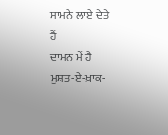ਸਾਮਨੇ ਲਾਏ ਦੇਤੇ ਹੈਂ
ਦਾਮਨ ਮੇਂ ਹੈ ਮੁਸ਼ਤ-ਏ-ਖ਼ਾਕ-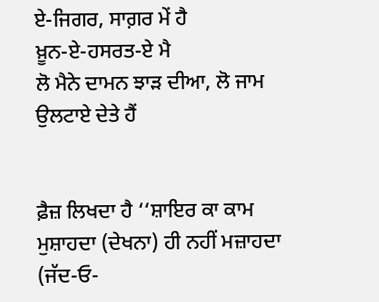ਏ-ਜਿਗਰ, ਸਾਗ਼ਰ ਮੇਂ ਹੈ
ਖ਼ੂਨ-ਏ-ਹਸਰਤ-ਏ ਮੈ
ਲੋ ਮੈਨੇ ਦਾਮਨ ਝਾੜ ਦੀਆ, ਲੋ ਜਾਮ ਉਲਟਾਏ ਦੇਤੇ ਹੈਂ


ਫ਼ੈਜ਼ ਲਿਖਦਾ ਹੈ ‘‘ਸ਼ਾਇਰ ਕਾ ਕਾਮ ਮੁਸ਼ਾਹਦਾ (ਦੇਖਨਾ) ਹੀ ਨਹੀਂ ਮਜ਼ਾਹਦਾ (ਜੱਦ-ਓ-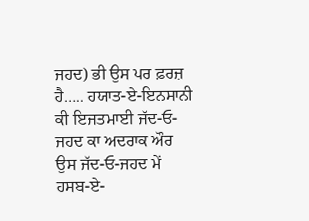ਜਹਦ) ਭੀ ਉਸ ਪਰ ਫ਼ਰਜ਼ ਹੈ….. ਹਯਾਤ-ਏ-ਇਨਸਾਨੀ ਕੀ ਇਜਤਮਾਈ ਜੱਦ-ਓ-ਜਹਦ ਕਾ ਅਦਰਾਕ ਔਰ ਉਸ ਜੱਦ-ਓ-ਜਹਦ ਮੇਂ ਹਸਬ-ਏ-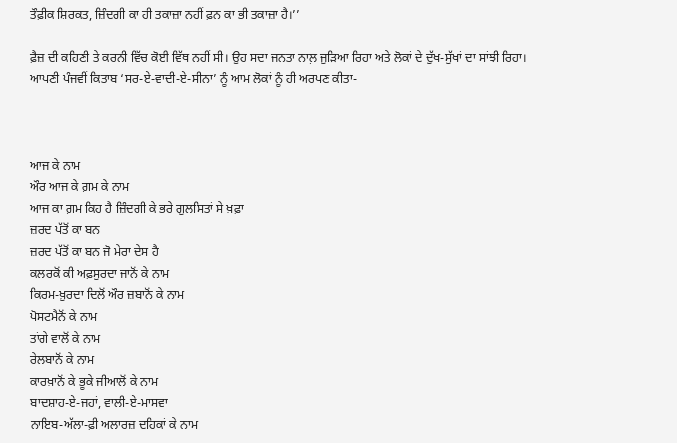ਤੌਫ਼ੀਕ ਸ਼ਿਰਕਤ, ਜ਼ਿੰਦਗੀ ਕਾ ਹੀ ਤਕਾਜ਼ਾ ਨਹੀਂ ਫ਼ਨ ਕਾ ਭੀ ਤਕਾਜ਼ਾ ਹੈ।’’

ਫ਼ੈਜ਼ ਦੀ ਕਹਿਣੀ ਤੇ ਕਰਨੀ ਵਿੱਚ ਕੋਈ ਵਿੱਥ ਨਹੀਂ ਸੀ। ਉਹ ਸਦਾ ਜਨਤਾ ਨਾਲ਼ ਜੁੜਿਆ ਰਿਹਾ ਅਤੇ ਲੋਕਾਂ ਦੇ ਦੁੱਖ-ਸੁੱਖਾਂ ਦਾ ਸਾਂਝੀ ਰਿਹਾ। ਆਪਣੀ ਪੰਜਵੀਂ ਕਿਤਾਬ ‘ਸਰ-ਏ-ਵਾਦੀ-ਏ-ਸੀਨਾ’ ਨੂੰ ਆਮ ਲੋਕਾਂ ਨੂੰ ਹੀ ਅਰਪਣ ਕੀਤਾ-



ਆਜ ਕੇ ਨਾਮ
ਔਰ ਆਜ ਕੇ ਗ਼ਮ ਕੇ ਨਾਮ
ਆਜ ਕਾ ਗ਼ਮ ਕਿਹ ਹੈ ਜ਼ਿੰਦਗੀ ਕੇ ਭਰੇ ਗੁਲਸਿਤਾਂ ਸੇ ਖ਼ਫ਼ਾ
ਜ਼ਰਦ ਪੱਤੋਂ ਕਾ ਬਨ
ਜ਼ਰਦ ਪੱਤੋਂ ਕਾ ਬਨ ਜੋ ਮੇਰਾ ਦੇਸ ਹੈ
ਕਲਰਕੋਂ ਕੀ ਅਫ਼ਸੁਰਦਾ ਜਾਨੋਂ ਕੇ ਨਾਮ
ਕਿਰਮ-ਖ਼ੁਰਦਾ ਦਿਲੋਂ ਔਰ ਜ਼ਬਾਨੋਂ ਕੇ ਨਾਮ
ਪੋਸਟਮੈਨੋਂ ਕੇ ਨਾਮ
ਤਾਂਗੇ ਵਾਲੋਂ ਕੇ ਨਾਮ
ਰੇਲਬਾਨੋਂ ਕੇ ਨਾਮ
ਕਾਰਖ਼ਾਨੋਂ ਕੇ ਭੂਕੇ ਜੀਆਲੋਂ ਕੇ ਨਾਮ
ਬਾਦਸ਼ਾਹ-ਏ-ਜਹਾਂ, ਵਾਲੀ-ਏ-ਮਾਸਵਾ
ਨਾਇਬ-ਅੱਲਾ-ਫ਼ੀ ਅਲਾਰਜ਼ ਦਹਿਕਾਂ ਕੇ ਨਾਮ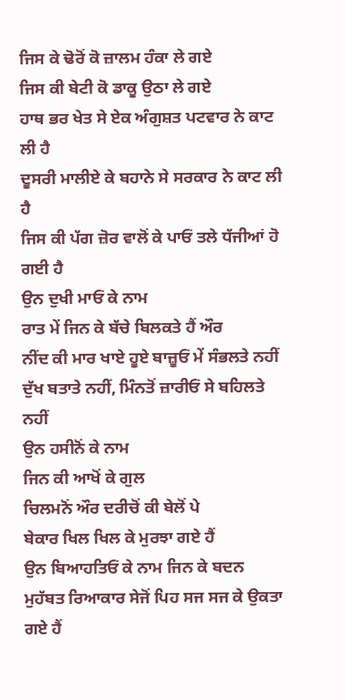ਜਿਸ ਕੇ ਢੋਰੋਂ ਕੋ ਜ਼ਾਲਮ ਹੰਕਾ ਲੇ ਗਏ
ਜਿਸ ਕੀ ਬੇਟੀ ਕੋ ਡਾਕੂ ਉਠਾ ਲੇ ਗਏ
ਹਾਥ ਭਰ ਖੇਤ ਸੇ ਏਕ ਅੰਗੁਸ਼ਤ ਪਟਵਾਰ ਨੇ ਕਾਟ ਲੀ ਹੈ
ਦੂਸਰੀ ਮਾਲੀਏ ਕੇ ਬਹਾਨੇ ਸੇ ਸਰਕਾਰ ਨੇ ਕਾਟ ਲੀ ਹੈ
ਜਿਸ ਕੀ ਪੱਗ ਜ਼ੋਰ ਵਾਲੋਂ ਕੇ ਪਾਓਂ ਤਲੇ ਧੱਜੀਆਂ ਹੋ ਗਈ ਹੈ
ਉਨ ਦੁਖੀ ਮਾਓਂ ਕੇ ਨਾਮ
ਰਾਤ ਮੇਂ ਜਿਨ ਕੇ ਬੱਚੇ ਬਿਲਕਤੇ ਹੈਂ ਔਰ
ਨੀਂਦ ਕੀ ਮਾਰ ਖਾਏ ਹੂਏ ਬਾਜ਼ੂਓਂ ਮੇਂ ਸੰਭਲਤੇ ਨਹੀਂ
ਦੁੱਖ ਬਤਾਤੇ ਨਹੀਂ, ਮਿੰਨਤੋਂ ਜ਼ਾਰੀਓਂ ਸੇ ਬਹਿਲਤੇ ਨਹੀਂ
ਉਨ ਹਸੀਨੋਂ ਕੇ ਨਾਮ
ਜਿਨ ਕੀ ਆਖੋਂ ਕੇ ਗੁਲ
ਚਿਲਮਨੋਂ ਔਰ ਦਰੀਚੋਂ ਕੀ ਬੇਲੋਂ ਪੇ
ਬੇਕਾਰ ਖਿਲ ਖਿਲ ਕੇ ਮੁਰਝਾ ਗਏ ਹੈਂ
ਉਨ ਬਿਆਹਤਿਓਂ ਕੇ ਨਾਮ ਜਿਨ ਕੇ ਬਦਨ
ਮੁਹੱਬਤ ਰਿਆਕਾਰ ਸੇਜੋਂ ਪਿਹ ਸਜ ਸਜ ਕੇ ਉਕਤਾ ਗਏ ਹੈਂ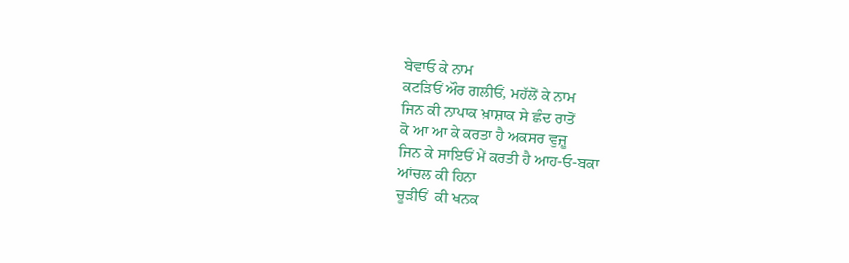ਬੇਵਾਓ ਕੇ ਨਾਮ
ਕਟੜਿਓਂ ਔਰ ਗਲੀਓਂ, ਮਹੱਲੋਂ ਕੇ ਨਾਮ
ਜਿਨ ਕੀ ਨਾਪਾਕ ਖ਼ਾਸ਼ਾਕ ਸੇ ਛੰਦ ਰਾਤੋਂ
ਕੋ ਆ ਆ ਕੇ ਕਰਤਾ ਹੈ ਅਕਸਰ ਵੁਜ਼ੂ
ਜਿਨ ਕੇ ਸਾਇਓਂ ਮੇਂ ਕਰਤੀ ਹੈ ਆਹ-ਓ-ਬਕਾ
ਆਂਚਲ ਕੀ ਹਿਨਾ
ਚੂੜੀਓਂ  ਕੀ ਖਨਕ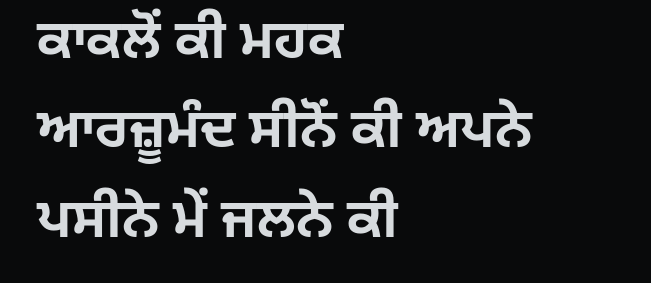ਕਾਕਲੋਂ ਕੀ ਮਹਕ
ਆਰਜ਼ੂਮੰਦ ਸੀਨੋਂ ਕੀ ਅਪਨੇ ਪਸੀਨੇ ਮੇਂ ਜਲਨੇ ਕੀ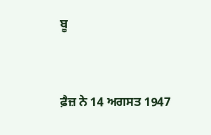ਬੂ


ਫ਼ੈਜ਼ ਨੇ 14 ਅਗਸਤ 1947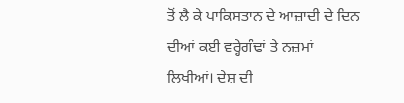ਤੋਂ ਲੈ ਕੇ ਪਾਕਿਸਤਾਨ ਦੇ ਆਜ਼ਾਦੀ ਦੇ ਦਿਨ ਦੀਆਂ ਕਈ ਵਰ੍ਹੇਗੰਢਾਂ ਤੇ ਨਜ਼ਮਾਂ ਲਿਖੀਆਂ। ਦੇਸ਼ ਦੀ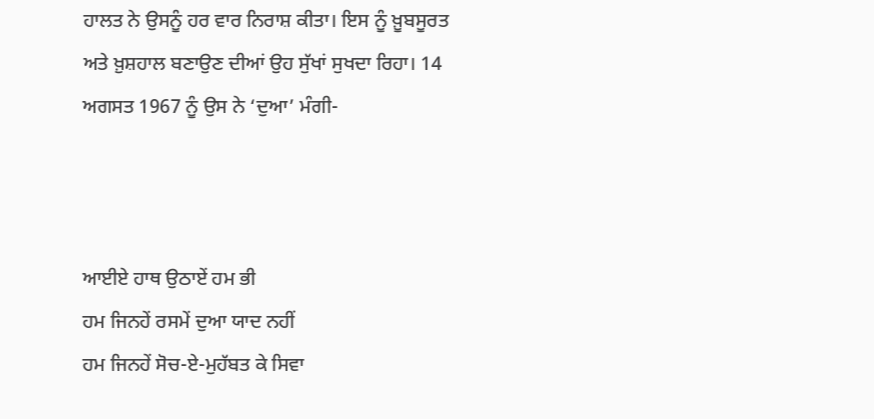ਹਾਲਤ ਨੇ ਉਸਨੂੰ ਹਰ ਵਾਰ ਨਿਰਾਸ਼ ਕੀਤਾ। ਇਸ ਨੂੰ ਖ਼ੂਬਸੂਰਤ ਅਤੇ ਖ਼ੁਸ਼ਹਾਲ ਬਣਾਉਣ ਦੀਆਂ ਉਹ ਸੁੱਖਾਂ ਸੁਖਦਾ ਰਿਹਾ। 14 ਅਗਸਤ 1967 ਨੂੰ ਉਸ ਨੇ ‘ਦੁਆ’ ਮੰਗੀ-



ਆਈਏ ਹਾਥ ਉਠਾਏਂ ਹਮ ਭੀ
ਹਮ ਜਿਨਹੇਂ ਰਸਮੇਂ ਦੁਆ ਯਾਦ ਨਹੀਂ
ਹਮ ਜਿਨਹੇਂ ਸੋਚ-ਏ-ਮੁਹੱਬਤ ਕੇ ਸਿਵਾ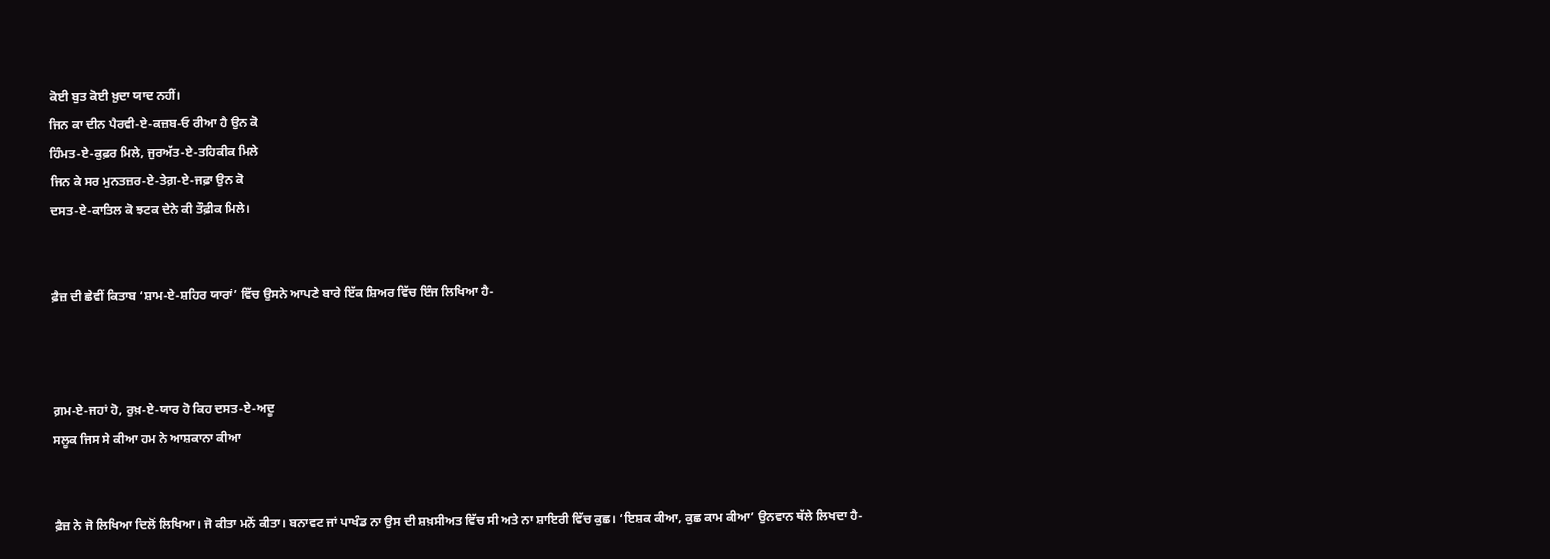ਕੋਈ ਬੁਤ ਕੋਈ ਖ਼ੁਦਾ ਯਾਦ ਨਹੀਂ।
ਜਿਨ ਕਾ ਦੀਨ ਪੈਰਵੀ-ਏ-ਕਜ਼ਬ-ਓ ਰੀਆ ਹੈ ਉਨ ਕੋ
ਹਿੰਮਤ-ਏ-ਕੁਫ਼ਰ ਮਿਲੇ, ਜੁਰਅੱਤ-ਏ-ਤਹਿਕੀਕ ਮਿਲੇ
ਜਿਨ ਕੇ ਸਰ ਮੁਨਤਜ਼ਰ-ਏ-ਤੇਗ਼-ਏ-ਜਫ਼ਾ ਉਨ ਕੋ
ਦਸਤ-ਏ-ਕਾਤਿਲ ਕੋ ਝਟਕ ਦੇਨੇ ਕੀ ਤੌਫ਼ੀਕ ਮਿਲੇ।


ਫ਼ੈਜ਼ ਦੀ ਛੇਵੀਂ ਕਿਤਾਬ ‘ਸ਼ਾਮ-ਏ-ਸ਼ਹਿਰ ਯਾਰਾਂ’ ਵਿੱਚ ਉਸਨੇ ਆਪਣੇ ਬਾਰੇ ਇੱਕ ਸ਼ਿਅਰ ਵਿੱਚ ਇੰਜ ਲਿਖਿਆ ਹੈ-



ਗ਼ਮ-ਏ-ਜਹਾਂ ਹੋ, ਰੁਖ਼-ਏ-ਯਾਰ ਹੋ ਕਿਹ ਦਸਤ-ਏ-ਅਦੂ
ਸਲੂਕ ਜਿਸ ਸੇ ਕੀਆ ਹਮ ਨੇ ਆਸ਼ਕਾਨਾ ਕੀਆ


ਫ਼ੈਜ਼ ਨੇ ਜੋ ਲਿਖਿਆ ਦਿਲੋਂ ਲਿਖਿਆ। ਜੋ ਕੀਤਾ ਮਨੋਂ ਕੀਤਾ। ਬਨਾਵਟ ਜਾਂ ਪਾਖੰਡ ਨਾ ਉਸ ਦੀ ਸ਼ਖ਼ਸੀਅਤ ਵਿੱਚ ਸੀ ਅਤੇ ਨਾ ਸ਼ਾਇਰੀ ਵਿੱਚ ਕੁਛ। ‘ਇਸ਼ਕ ਕੀਆ, ਕੁਛ ਕਾਮ ਕੀਆ’ ਉਨਵਾਨ ਥੱਲੇ ਲਿਖਦਾ ਹੈ-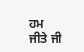ਹਮ ਜੀਤੇ ਜੀ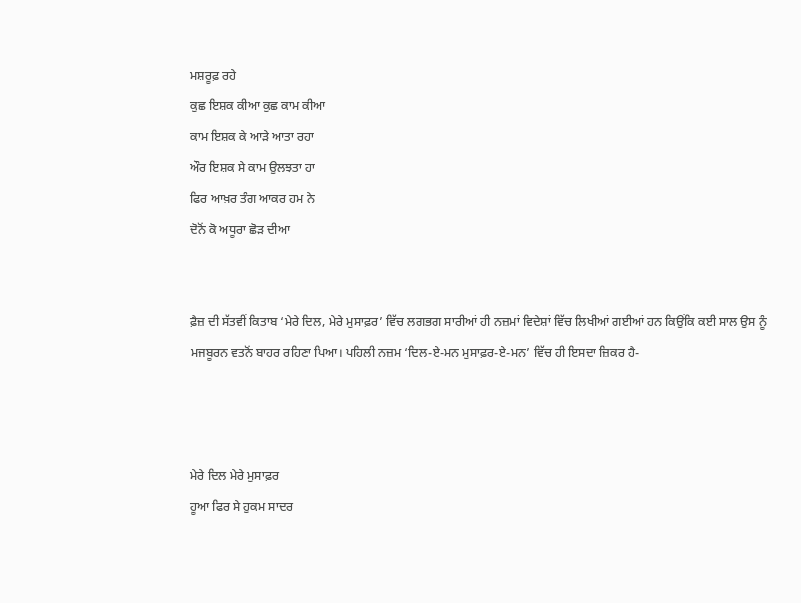ਮਸ਼ਰੂਫ਼ ਰਹੇ
ਕੁਛ ਇਸ਼ਕ ਕੀਆ ਕੁਛ ਕਾਮ ਕੀਆ
ਕਾਮ ਇਸ਼ਕ ਕੇ ਆੜੇ ਆਤਾ ਰਹਾ
ਔਰ ਇਸ਼ਕ ਸੇ ਕਾਮ ਉਲਝਤਾ ਹਾ
ਫਿਰ ਆਖ਼ਰ ਤੰਗ ਆਕਰ ਹਮ ਨੇ
ਦੋਨੋਂ ਕੋ ਅਧੂਰਾ ਛੋੜ ਦੀਆ


ਫ਼ੈਜ਼ ਦੀ ਸੱਤਵੀਂ ਕਿਤਾਬ ‘ਮੇਰੇ ਦਿਲ, ਮੇਰੇ ਮੁਸਾਫ਼ਰ’ ਵਿੱਚ ਲਗਭਗ ਸਾਰੀਆਂ ਹੀ ਨਜ਼ਮਾਂ ਵਿਦੇਸ਼ਾਂ ਵਿੱਚ ਲਿਖੀਆਂ ਗਈਆਂ ਹਨ ਕਿਉਂਕਿ ਕਈ ਸਾਲ ਉਸ ਨੂੰ ਮਜਬੂਰਨ ਵਤਨੋਂ ਬਾਹਰ ਰਹਿਣਾ ਪਿਆ। ਪਹਿਲੀ ਨਜ਼ਮ ‘ਦਿਲ-ਏ-ਮਨ ਮੁਸਾਫ਼ਰ-ਏ-ਮਨ’ ਵਿੱਚ ਹੀ ਇਸਦਾ ਜ਼ਿਕਰ ਹੈ-



ਮੇਰੇ ਦਿਲ ਮੇਰੇ ਮੁਸਾਫ਼ਰ
ਹੂਆ ਫਿਰ ਸੇ ਹੁਕਮ ਸਾਦਰ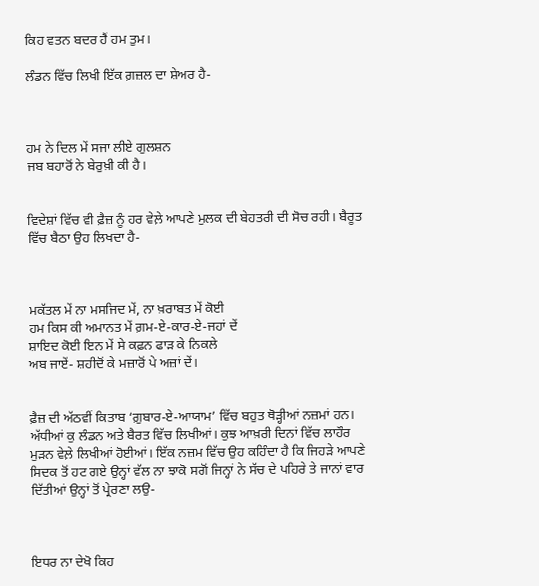ਕਿਹ ਵਤਨ ਬਦਰ ਹੈਂ ਹਮ ਤੁਮ।

ਲੰਡਨ ਵਿੱਚ ਲਿਖੀ ਇੱਕ ਗ਼ਜ਼ਲ ਦਾ ਸ਼ੇਅਰ ਹੈ-



ਹਮ ਨੇ ਦਿਲ ਮੇਂ ਸਜਾ ਲੀਏ ਗੁਲਸ਼ਨ
ਜਬ ਬਹਾਰੋਂ ਨੇ ਬੇਰੁਖ਼ੀ ਕੀ ਹੈ।


ਵਿਦੇਸ਼ਾਂ ਵਿੱਚ ਵੀ ਫ਼ੈਜ਼ ਨੂੰ ਹਰ ਵੇਲ਼ੇ ਆਪਣੇ ਮੁਲਕ ਦੀ ਬੇਹਤਰੀ ਦੀ ਸੋਚ ਰਹੀ। ਬੈਰੂਤ ਵਿੱਚ ਬੈਠਾ ਉਹ ਲਿਖਦਾ ਹੈ-



ਮਕੱਤਲ ਮੇਂ ਨਾ ਮਸਜਿਦ ਮੇਂ, ਨਾ ਖ਼ਰਾਬਤ ਮੇਂ ਕੋਈ
ਹਮ ਕਿਸ ਕੀ ਅਮਾਨਤ ਮੇਂ ਗ਼ਮ-ਏ-ਕਾਰ-ਏ-ਜਹਾਂ ਦੇਂ
ਸ਼ਾਇਦ ਕੋਈ ਇਨ ਮੇਂ ਸੇ ਕਫ਼ਨ ਫਾੜ ਕੇ ਨਿਕਲੇ
ਅਬ ਜਾਏਂ- ਸ਼ਹੀਦੋਂ ਕੇ ਮਜ਼ਾਰੋਂ ਪੇ ਅਜ਼ਾਂ ਦੇਂ।


ਫ਼ੈਜ਼ ਦੀ ਅੱਠਵੀਂ ਕਿਤਾਬ ‘ਗ਼ੁਬਾਰ-ਏ-ਆਯਾਮ’ ਵਿੱਚ ਬਹੁਤ ਥੋੜ੍ਹੀਆਂ ਨਜ਼ਮਾਂ ਹਨ। ਅੱਧੀਆਂ ਕੁ ਲੰਡਨ ਅਤੇ ਬੈਰਤ ਵਿੱਚ ਲਿਖੀਆਂ। ਕੁਝ ਆਖ਼ਰੀ ਦਿਨਾਂ ਵਿੱਚ ਲਾਹੌਰ ਮੁੜਨ ਵੇਲ਼ੇ ਲਿਖੀਆਂ ਹੋਈਆਂ। ਇੱਕ ਨਜ਼ਮ ਵਿੱਚ ਉਹ ਕਹਿੰਦਾ ਹੈ ਕਿ ਜਿਹੜੇ ਆਪਣੇ ਸਿਦਕ ਤੋਂ ਹਟ ਗਏ ਉਨ੍ਹਾਂ ਵੱਲ ਨਾ ਝਾਕੋ ਸਗੋਂ ਜਿਨ੍ਹਾਂ ਨੇ ਸੱਚ ਦੇ ਪਹਿਰੇ ਤੇ ਜਾਨਾਂ ਵਾਰ ਦਿੱਤੀਆਂ ਉਨ੍ਹਾਂ ਤੋਂ ਪ੍ਰੇਰਣਾ ਲਉ-



ਇਧਰ ਨਾ ਦੇਖੋ ਕਿਹ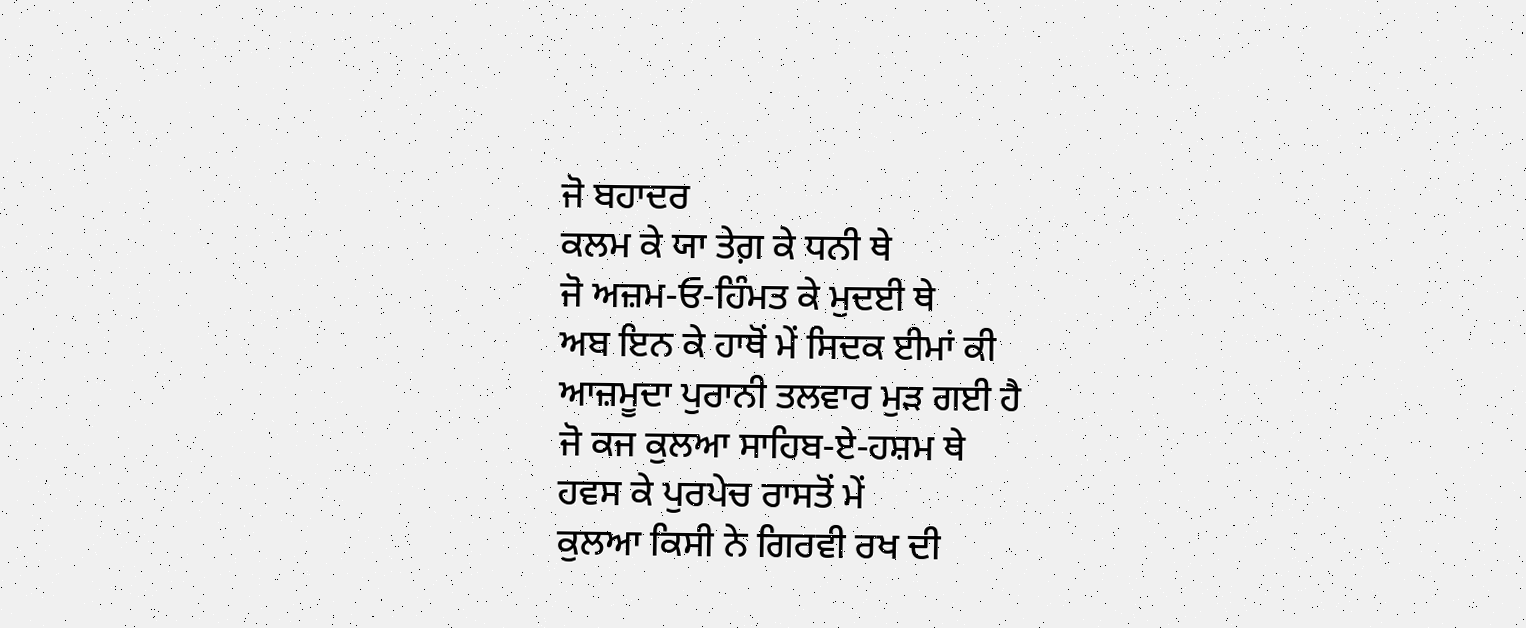ਜੋ ਬਹਾਦਰ
ਕਲਮ ਕੇ ਯਾ ਤੇਗ਼ ਕੇ ਧਨੀ ਥੇ
ਜੋ ਅਜ਼ਮ-ਓ-ਹਿੰਮਤ ਕੇ ਮੁਦਈ ਥੇ
ਅਬ ਇਨ ਕੇ ਹਾਥੋਂ ਮੇਂ ਸਿਦਕ ਈਮਾਂ ਕੀ
ਆਜ਼ਮੂਦਾ ਪੁਰਾਨੀ ਤਲਵਾਰ ਮੁੜ ਗਈ ਹੈ
ਜੋ ਕਜ ਕੁਲਆ ਸਾਹਿਬ-ਏ-ਹਸ਼ਮ ਥੇ
ਹਵਸ ਕੇ ਪੁਰਪੇਚ ਰਾਸਤੋਂ ਮੇਂ
ਕੁਲਆ ਕਿਸੀ ਨੇ ਗਿਰਵੀ ਰਖ ਦੀ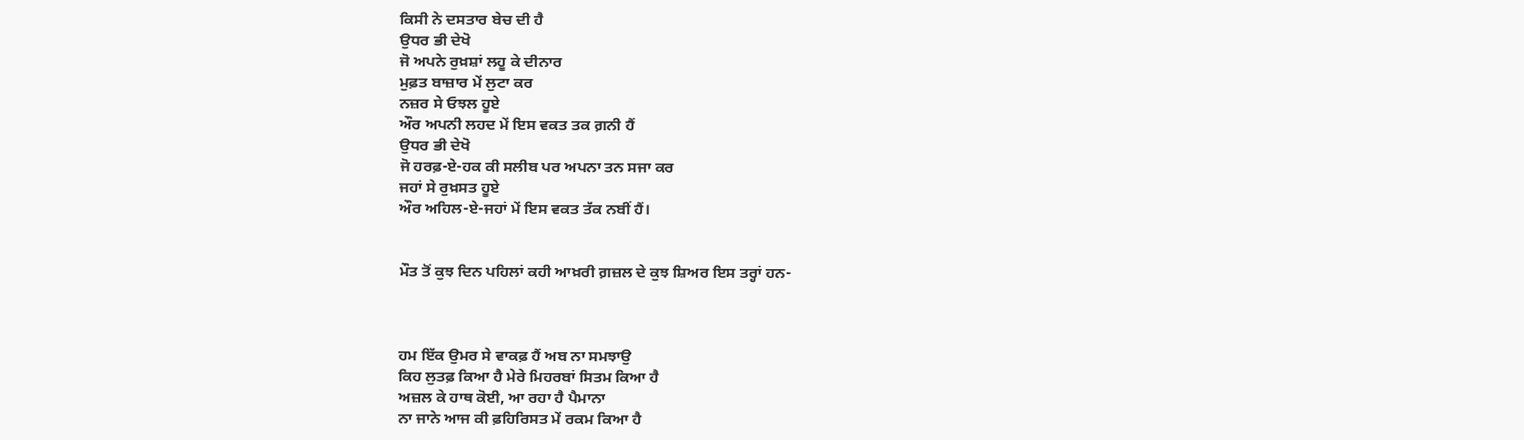ਕਿਸੀ ਨੇ ਦਸਤਾਰ ਬੇਚ ਦੀ ਹੈ
ਉਧਰ ਭੀ ਦੇਖੋ
ਜੋ ਅਪਨੇ ਰੁਖ਼ਸ਼ਾਂ ਲਹੂ ਕੇ ਦੀਨਾਰ
ਮੁਫ਼ਤ ਬਾਜ਼ਾਰ ਮੇਂ ਲੁਟਾ ਕਰ
ਨਜ਼ਰ ਸੇ ਓਝਲ ਹੂਏ
ਔਰ ਅਪਨੀ ਲਹਦ ਮੇਂ ਇਸ ਵਕਤ ਤਕ ਗ਼ਨੀ ਹੈਂ
ਉਧਰ ਭੀ ਦੇਖੋ
ਜੋ ਹਰਫ਼-ਏ-ਹਕ ਕੀ ਸਲੀਬ ਪਰ ਅਪਨਾ ਤਨ ਸਜਾ ਕਰ
ਜਹਾਂ ਸੇ ਰੁਖ਼ਸਤ ਹੂਏ
ਔਰ ਅਹਿਲ-ਏ-ਜਹਾਂ ਮੇਂ ਇਸ ਵਕਤ ਤੱਕ ਨਬੀਂ ਹੈਂ।


ਮੌਤ ਤੋਂ ਕੁਝ ਦਿਨ ਪਹਿਲਾਂ ਕਹੀ ਆਖ਼ਰੀ ਗ਼ਜ਼ਲ ਦੇ ਕੁਝ ਸ਼ਿਅਰ ਇਸ ਤਰ੍ਹਾਂ ਹਨ-



ਹਮ ਇੱਕ ਉਮਰ ਸੇ ਵਾਕਫ਼ ਹੈਂ ਅਬ ਨਾ ਸਮਝਾਉ
ਕਿਹ ਲੁਤਫ਼ ਕਿਆ ਹੈ ਮੇਰੇ ਮਿਹਰਬਾਂ ਸਿਤਮ ਕਿਆ ਹੈ
ਅਜ਼ਲ ਕੇ ਹਾਥ ਕੋਈ, ਆ ਰਹਾ ਹੈ ਪੈਮਾਨਾ
ਨਾ ਜਾਨੇ ਆਜ ਕੀ ਫ਼ਹਿਰਿਸਤ ਮੇਂ ਰਕਮ ਕਿਆ ਹੈ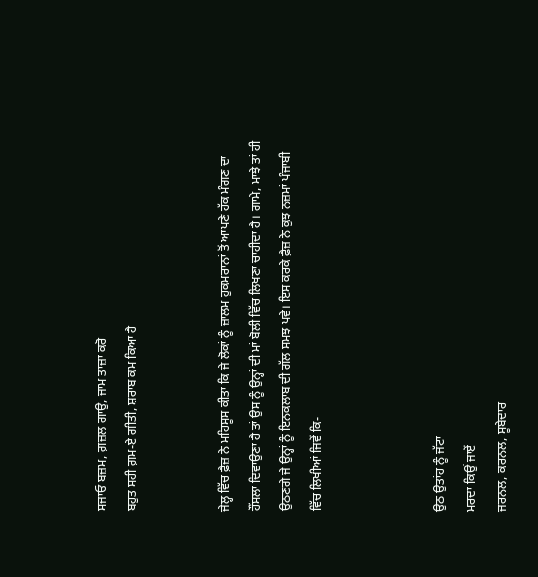ਸਜਾਓ ਬਜ਼ਮ, ਗ਼ਜ਼ਲ ਗਾਉ, ਜਾਮ ਤਾਜ਼ਾ ਕਰੋ
ਬਹੁਤ ਸਹੀ ਗ਼ਮ-ਏ ਗੀਤੀ, ਸ਼ਰਾਬ ਕਮ ਕਿਆ ਹੈ


ਜੇਲ੍ਹ ਵਿੱਚ ਫ਼ੈਜ਼ ਨੇ ਮਹਿਸੂਸ ਕੀਤਾ ਕਿ ਜੇ ਲੋਕਾਂ ਨੂੰ ਜ਼ਾਲਮ ਹੁਕਮਰਾਨਾਂ ਤੋਂ ਆਪਣੇ ਹੱਕ ਮੰਗਣ ਦਾ ਹੌਂਸਲਾ ਦਿਵਾਉਣਾ ਹੈ ਤਾਂ ਉਸ ਨੂੰ ਉਨ੍ਹਾਂ ਦੀ ਮਾਂ ਬੋਲੀ ਵਿੱਚ ਲਿਖਣਾ ਚਾਹੀਦਾ ਹੈ। ਗਾਮੇ, ਮਾਝੇ ਤਾਂ ਹੀ ਉਠਣਗੇ ਜੇ ਉਨ੍ਹਾਂ ਨੂੰ ਇਨਕਲਾਬ ਦੀ ਗੱਲ ਸਮਝ ਪਵੇ। ਇਸ ਕਰਕੇ ਫ਼ੈਜ਼ ਨੇ ਕੁਝ ਨਜ਼ਮਾਂ ਪੰਜਾਬੀ ਵਿੱਚ ਲਿਖੀਆਂ ਜਿਵੇਂ ਕਿ-



ਉਠ ਉਤਾਂਹ ਨੂੰ ਜੱਟਾ
ਮਰਦਾ ਕਿਉਂ ਜਾਏਂ
ਜਰਨਲ, ਕਰਨਲ, ਸੂਬੇਦਾਰ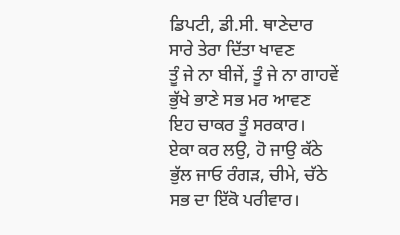ਡਿਪਟੀ, ਡੀ.ਸੀ. ਥਾਣੇਦਾਰ
ਸਾਰੇ ਤੇਰਾ ਦਿੱਤਾ ਖਾਵਣ
ਤੂੰ ਜੇ ਨਾ ਬੀਜੇਂ, ਤੂੰ ਜੇ ਨਾ ਗਾਹਵੇਂ
ਭੁੱਖੇ ਭਾਣੇ ਸਭ ਮਰ ਆਵਣ
ਇਹ ਚਾਕਰ ਤੂੰ ਸਰਕਾਰ।
ਏਕਾ ਕਰ ਲਉ, ਹੋ ਜਾਉ ਕੱਠੇ
ਭੁੱਲ ਜਾਓ ਰੰਗੜ, ਚੀਮੇ, ਚੱਠੇ
ਸਭ ਦਾ ਇੱਕੋ ਪਰੀਵਾਰ।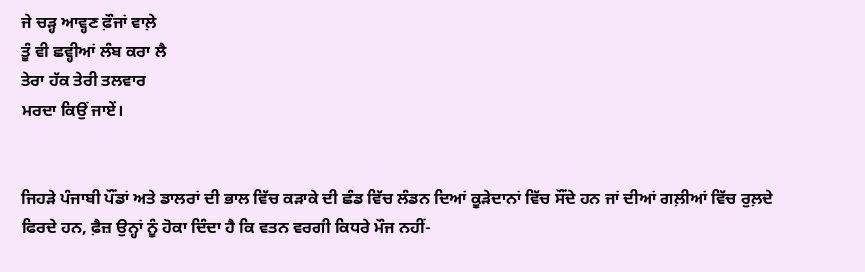ਜੇ ਚੜ੍ਹ ਆਵ੍ਹਣ ਫ਼ੌਜਾਂ ਵਾਲ਼ੇ
ਤੂੰ ਵੀ ਛਵ੍ਹੀਆਂ ਲੰਬ ਕਰਾ ਲੈ
ਤੇਰਾ ਹੱਕ ਤੇਰੀ ਤਲਵਾਰ
ਮਰਦਾ ਕਿਉਂ ਜਾਏਂ।


ਜਿਹੜੇ ਪੰਜਾਬੀ ਪੌਂਡਾਂ ਅਤੇ ਡਾਲਰਾਂ ਦੀ ਭਾਲ ਵਿੱਚ ਕੜਾਕੇ ਦੀ ਛੰਡ ਵਿੱਚ ਲੰਡਨ ਦਿਆਂ ਕੂੜੇਦਾਨਾਂ ਵਿੱਚ ਸੌਂਦੇ ਹਨ ਜਾਂ ਦੀਆਂ ਗਲ਼ੀਆਂ ਵਿੱਚ ਰੁਲ਼ਦੇ ਫਿਰਦੇ ਹਨ, ਫ਼ੈਜ਼ ਉਨ੍ਹਾਂ ਨੂੰ ਹੋਕਾ ਦਿੰਦਾ ਹੈ ਕਿ ਵਤਨ ਵਰਗੀ ਕਿਧਰੇ ਮੌਜ ਨਹੀਂ-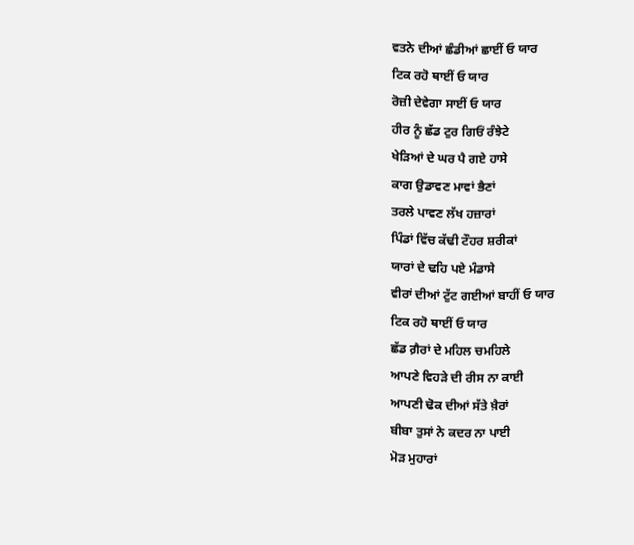ਵਤਨੇ ਦੀਆਂ ਛੰਡੀਆਂ ਛਾਈਂ ਓ ਯਾਰ
ਟਿਕ ਰਹੋ ਥਾਈਂ ਓ ਯਾਰ
ਰੋਜ਼ੀ ਦੇਵੇਗਾ ਸਾਈਂ ਓ ਯਾਰ
ਹੀਰ ਨੂੰ ਛੱਡ ਟੁਰ ਗਿਓਂ ਰੰਝੇਟੇ
ਖੇੜਿਆਂ ਦੇ ਘਰ ਪੈ ਗਏ ਹਾਸੇ
ਕਾਗ ਉਡਾਵਣ ਮਾਵਾਂ ਭੈਣਾਂ
ਤਰਲੇ ਪਾਵਣ ਲੱਖ ਹਜ਼ਾਰਾਂ
ਪਿੰਡਾਂ ਵਿੱਚ ਕੱਢੀ ਟੌਹਰ ਸ਼ਰੀਕਾਂ
ਯਾਰਾਂ ਦੇ ਢਹਿ ਪਏ ਮੰਡਾਸੇ
ਵੀਰਾਂ ਦੀਆਂ ਟੁੱਟ ਗਈਆਂ ਬਾਹੀਂ ਓ ਯਾਰ
ਟਿਕ ਰਹੋ ਥਾਈਂ ਓ ਯਾਰ
ਛੱਡ ਗ਼ੈਰਾਂ ਦੇ ਮਹਿਲ ਚਮਹਿਲੇ
ਆਪਣੇ ਵਿਹੜੇ ਦੀ ਰੀਸ ਨਾ ਕਾਈ
ਆਪਣੀ ਢੋਕ ਦੀਆਂ ਸੱਤੇ ਖ਼ੈਰਾਂ
ਬੀਬਾ ਤੁਸਾਂ ਨੇ ਕਦਰ ਨਾ ਪਾਈ
ਮੋੜ ਮੁਹਾਰਾਂ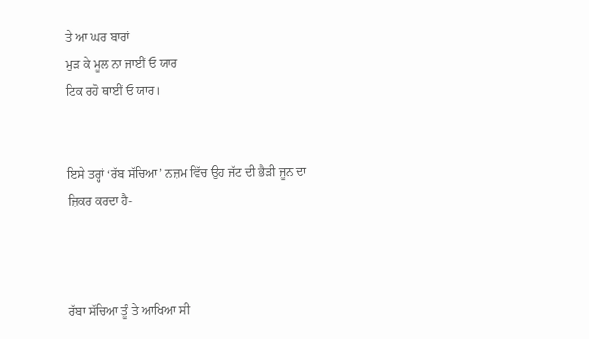ਤੇ ਆ ਘਰ ਬਾਰਾਂ
ਮੁੜ ਕੇ ਮੂਲ ਨਾ ਜਾਈਂ ਓ ਯਾਰ
ਟਿਕ ਰਹੋ ਥਾਈਂ ਓ ਯਾਰ।


ਇਸੇ ਤਰ੍ਹਾਂ ‘ਰੱਬ ਸੱਚਿਆ’ ਨਜ਼ਮ ਵਿੱਚ ਉਹ ਜੱਟ ਦੀ ਭੈੜੀ ਜੂਨ ਦਾ ਜ਼ਿਕਰ ਕਰਦਾ ਹੈ-



ਰੱਬਾ ਸੱਚਿਆ ਤੂੰ ਤੇ ਆਖਿਆ ਸੀ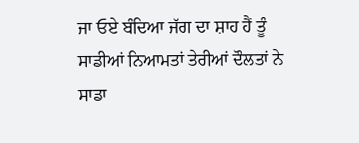ਜਾ ਓਏ ਬੰਦਿਆ ਜੱਗ ਦਾ ਸ਼ਾਹ ਹੈਂ ਤੂੰ
ਸਾਡੀਆਂ ਨਿਆਮਤਾਂ ਤੇਰੀਆਂ ਦੌਲਤਾਂ ਨੇ
ਸਾਡਾ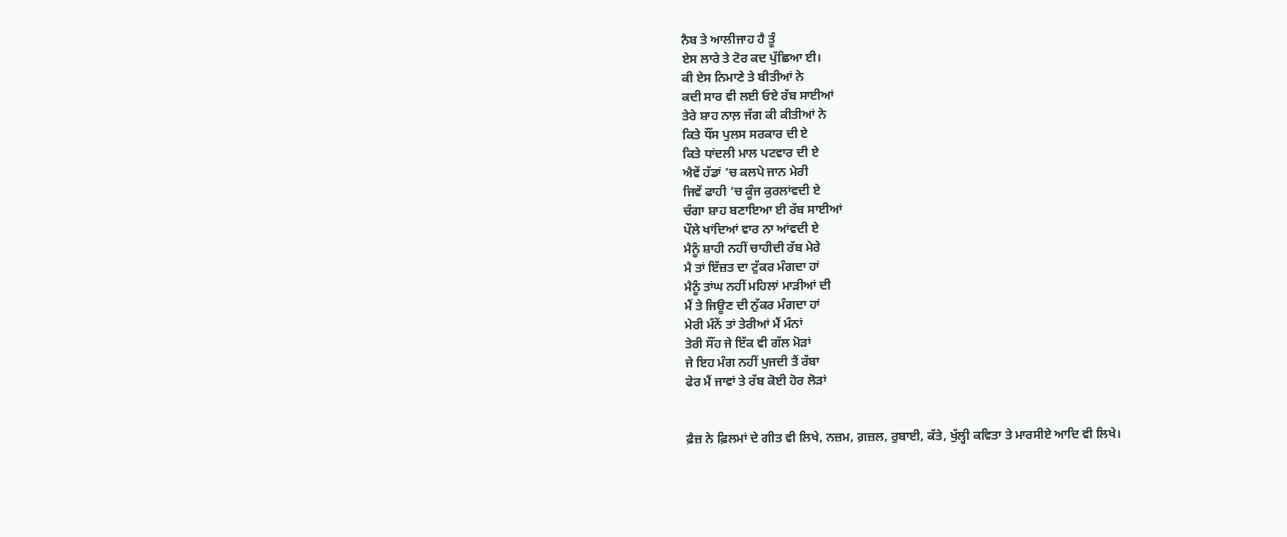ਨੈਬ ਤੇ ਆਲੀਜਾਹ ਹੈ ਤੂੰ
ਏਸ ਲਾਰੇ ਤੇ ਟੋਰ ਕਦ ਪੁੱਛਿਆ ਈ।
ਕੀ ਏਸ ਨਿਮਾਣੇ ਤੇ ਬੀਤੀਆਂ ਨੇ
ਕਦੀ ਸਾਰ ਵੀ ਲਈ ਓਏ ਰੱਬ ਸਾਈਆਂ
ਤੇਰੇ ਸ਼ਾਹ ਨਾਲ਼ ਜੱਗ ਕੀ ਕੀਤੀਆਂ ਨੇ
ਕਿਤੇ ਧੌਂਸ ਪੁਲਸ ਸਰਕਾਰ ਦੀ ਏ
ਕਿਤੇ ਧਾਂਦਲੀ ਮਾਲ ਪਟਵਾਰ ਦੀ ਏ
ਐਵੇਂ ਹੱਡਾਂ ’ਚ ਕਲਪੇ ਜਾਨ ਮੇਰੀ
ਜਿਵੇਂ ਫਾਹੀ ’ਚ ਕੂੰਜ ਕੁਰਲਾਂਵਦੀ ਏ
ਚੰਗਾ ਸ਼ਾਹ ਬਣਾਇਆ ਈ ਰੱਬ ਸਾਈਆਂ
ਪੌਲੇ ਖਾਂਦਿਆਂ ਵਾਰ ਨਾ ਆਂਵਦੀ ਏ
ਮੈਨੂੰ ਸ਼ਾਹੀ ਨਹੀਂ ਚਾਹੀਦੀ ਰੱਬ ਮੇਰੇ
ਮੈ ਤਾਂ ਇੱਜ਼ਤ ਦਾ ਟੁੱਕਰ ਮੰਗਦਾ ਹਾਂ
ਮੈਨੂੰ ਤਾਂਘ ਨਹੀਂ ਮਹਿਲਾਂ ਮਾੜੀਆਂ ਦੀ
ਮੈਂ ਤੇ ਜਿਊਣ ਦੀ ਨੁੱਕਰ ਮੰਗਦਾ ਹਾਂ
ਮੇਰੀ ਮੰਨੇਂ ਤਾਂ ਤੇਰੀਆਂ ਮੈਂ ਮੰਨਾਂ
ਤੇਰੀ ਸੌਂਹ ਜੇ ਇੱਕ ਵੀ ਗੱਲ ਮੋੜਾਂ
ਜੇ ਇਹ ਮੰਗ ਨਹੀਂ ਪੁਜਦੀ ਤੈਂ ਰੱਬਾ
ਫੇਰ ਮੈਂ ਜਾਵਾਂ ਤੇ ਰੱਬ ਕੋਈ ਹੋਰ ਲੋੜਾਂ


ਫ਼ੈਜ਼ ਨੇ ਫ਼ਿਲਮਾਂ ਦੇ ਗੀਤ ਵੀ ਲਿਖੇ, ਨਜ਼ਮ, ਗ਼ਜ਼ਲ, ਰੁਬਾਈ, ਕੱਤੇ, ਖੁੱਲ੍ਹੀ ਕਵਿਤਾ ਤੇ ਮਾਰਸੀਏ ਆਦਿ ਵੀ ਲਿਖੇ।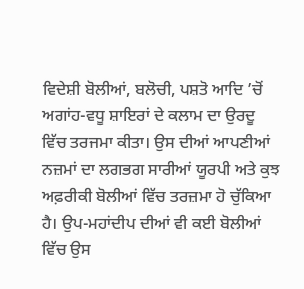ਵਿਦੇਸ਼ੀ ਬੋਲੀਆਂ, ਬਲੋਚੀ, ਪਸ਼ਤੋ ਆਦਿ ’ਚੋਂ ਅਗਾਂਹ-ਵਧੂ ਸ਼ਾਇਰਾਂ ਦੇ ਕਲਾਮ ਦਾ ਉਰਦੂ ਵਿੱਚ ਤਰਜਮਾ ਕੀਤਾ। ਉਸ ਦੀਆਂ ਆਪਣੀਆਂ ਨਜ਼ਮਾਂ ਦਾ ਲਗਭਗ ਸਾਰੀਆਂ ਯੂਰਪੀ ਅਤੇ ਕੁਝ ਅਫ਼ਰੀਕੀ ਬੋਲੀਆਂ ਵਿੱਚ ਤਰਜ਼ਮਾ ਹੋ ਚੁੱਕਿਆ ਹੈ। ਉਪ-ਮਹਾਂਦੀਪ ਦੀਆਂ ਵੀ ਕਈ ਬੋਲੀਆਂ ਵਿੱਚ ਉਸ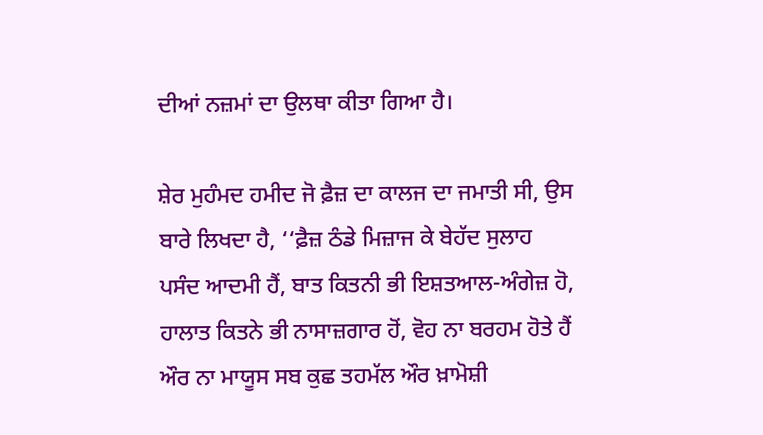ਦੀਆਂ ਨਜ਼ਮਾਂ ਦਾ ਉਲਥਾ ਕੀਤਾ ਗਿਆ ਹੈ।

ਸ਼ੇਰ ਮੁਹੰਮਦ ਹਮੀਦ ਜੋ ਫ਼ੈਜ਼ ਦਾ ਕਾਲਜ ਦਾ ਜਮਾਤੀ ਸੀ, ਉਸ ਬਾਰੇ ਲਿਖਦਾ ਹੈ, ‘‘ਫ਼ੈਜ਼ ਠੰਡੇ ਮਿਜ਼ਾਜ ਕੇ ਬੇਹੱਦ ਸੁਲਾਹ ਪਸੰਦ ਆਦਮੀ ਹੈਂ, ਬਾਤ ਕਿਤਨੀ ਭੀ ਇਸ਼ਤਆਲ-ਅੰਗੇਜ਼ ਹੋ, ਹਾਲਾਤ ਕਿਤਨੇ ਭੀ ਨਾਸਾਜ਼ਗਾਰ ਹੋਂ, ਵੋਹ ਨਾ ਬਰਹਮ ਹੋਤੇ ਹੈਂ ਔਰ ਨਾ ਮਾਯੂਸ ਸਬ ਕੁਛ ਤਹਮੱਲ ਔਰ ਖ਼ਾਮੋਸ਼ੀ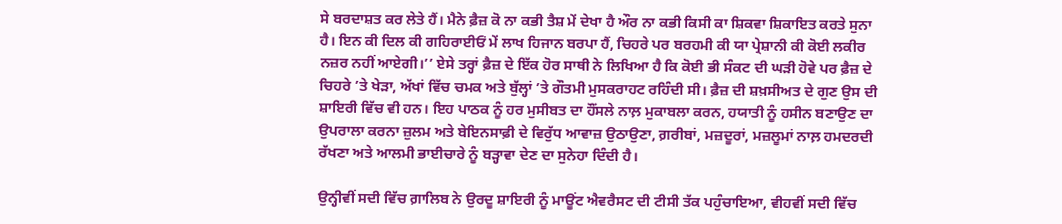ਸੇ ਬਰਦਾਸ਼ਤ ਕਰ ਲੇਤੇ ਹੈਂ। ਮੈਨੇ ਫ਼ੈਜ਼ ਕੋ ਨਾ ਕਭੀ ਤੈਸ਼ ਮੇਂ ਦੇਖਾ ਹੈ ਔਰ ਨਾ ਕਭੀ ਕਿਸੀ ਕਾ ਸ਼ਿਕਵਾ ਸ਼ਿਕਾਇਤ ਕਰਤੇ ਸੁਨਾ ਹੈ। ਇਨ ਕੀ ਦਿਲ ਕੀ ਗਹਿਰਾਈਓਂ ਮੇਂ ਲਾਖ ਹਿਜਾਨ ਬਰਪਾ ਹੈਂ, ਚਿਹਰੇ ਪਰ ਬਰਹਮੀ ਕੀ ਯਾ ਪ੍ਰੇਸ਼ਾਨੀ ਕੀ ਕੋਈ ਲਕੀਰ ਨਜ਼ਰ ਨਹੀਂ ਆਏਗੀ।’’ ਏਸੇ ਤਰ੍ਹਾਂ ਫ਼ੈਜ਼ ਦੇ ਇੱਕ ਹੋਰ ਸਾਥੀ ਨੇ ਲਿਖਿਆ ਹੈ ਕਿ ਕੋਈ ਭੀ ਸੰਕਟ ਦੀ ਘੜੀ ਹੋਵੇ ਪਰ ਫ਼ੈਜ਼ ਦੇ ਚਿਹਰੇ ’ਤੇ ਖੇੜਾ, ਅੱਖਾਂ ਵਿੱਚ ਚਮਕ ਅਤੇ ਬੁੱਲ੍ਹਾਂ ’ਤੇ ਗੌਤਮੀ ਮੁਸਕਰਾਹਟ ਰਹਿੰਦੀ ਸੀ। ਫ਼ੈਜ਼ ਦੀ ਸ਼ਖ਼ਸੀਅਤ ਦੇ ਗੁਣ ਉਸ ਦੀ ਸ਼ਾਇਰੀ ਵਿੱਚ ਵੀ ਹਨ। ਇਹ ਪਾਠਕ ਨੂੰ ਹਰ ਮੁਸੀਬਤ ਦਾ ਹੌਂਸਲੇ ਨਾਲ਼ ਮੁਕਾਬਲਾ ਕਰਨ, ਹਯਾਤੀ ਨੂੰ ਹਸੀਨ ਬਣਾਉਣ ਦਾ ਉਪਰਾਲਾ ਕਰਨਾ ਜ਼ੁਲਮ ਅਤੇ ਬੇਇਨਸਾਫ਼ੀ ਦੇ ਵਿਰੁੱਧ ਆਵਾਜ਼ ਉਠਾਉਣਾ, ਗ਼ਰੀਬਾਂ, ਮਜ਼ਦੂਰਾਂ, ਮਜ਼ਲੂਮਾਂ ਨਾਲ਼ ਹਮਦਰਦੀ ਰੱਖਣਾ ਅਤੇ ਆਲਮੀ ਭਾਈਚਾਰੇ ਨੂੰ ਬੜ੍ਹਾਵਾ ਦੇਣ ਦਾ ਸੁਨੇਹਾ ਦਿੰਦੀ ਹੈ।

ਉਨ੍ਹੀਵੀਂ ਸਦੀ ਵਿੱਚ ਗ਼ਾਲਿਬ ਨੇ ਉਰਦੂ ਸ਼ਾਇਰੀ ਨੂੰ ਮਾਊਂਟ ਐਵਰੈਸਟ ਦੀ ਟੀਸੀ ਤੱਕ ਪਹੁੰਚਾਇਆ, ਵੀਹਵੀਂ ਸਦੀ ਵਿੱਚ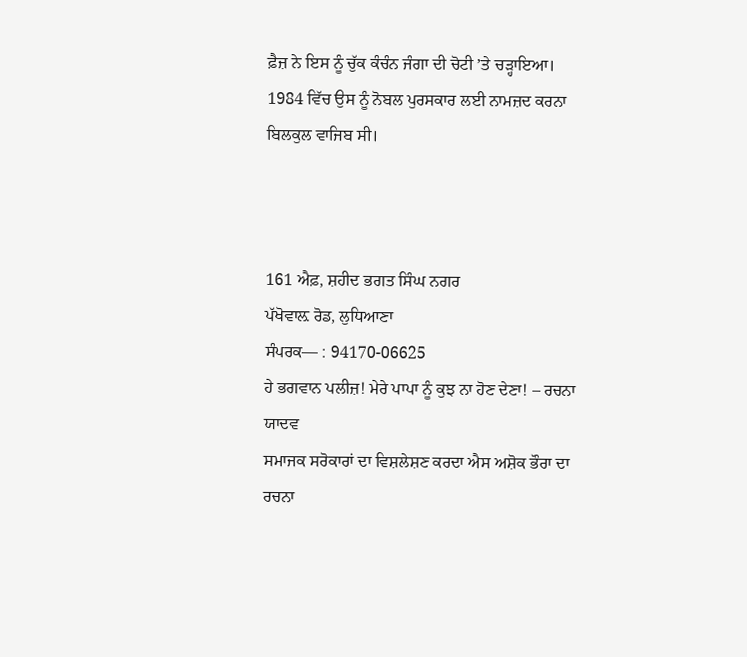ਫ਼ੈਜ਼ ਨੇ ਇਸ ਨੂੰ ਚੁੱਕ ਕੰਚੰਨ ਜੰਗਾ ਦੀ ਚੋਟੀ ’ਤੇ ਚੜ੍ਹਾਇਆ। 1984 ਵਿੱਚ ਉਸ ਨੂੰ ਨੋਬਲ ਪੁਰਸਕਾਰ ਲਈ ਨਾਮਜ਼ਦ ਕਰਨਾ ਬਿਲਕੁਲ ਵਾਜਿਬ ਸੀ।



161 ਐਫ਼, ਸ਼ਹੀਦ ਭਗਤ ਸਿੰਘ ਨਗਰ
ਪੱਖੋਵਾਲ਼ ਰੋਡ, ਲੁਧਿਆਣਾ
ਸੰਪਰਕ— : 94170-06625
ਹੇ ਭਗਵਾਨ ਪਲੀਜ਼! ਮੇਰੇ ਪਾਪਾ ਨੂੰ ਕੁਝ ਨਾ ਹੋਣ ਦੇਣਾ! – ਰਚਨਾ ਯਾਦਵ
ਸਮਾਜਕ ਸਰੋਕਾਰਾਂ ਦਾ ਵਿਸ਼ਲੇਸ਼ਣ ਕਰਦਾ ਐਸ ਅਸ਼ੋਕ ਭੌਰਾ ਦਾ ਰਚਨਾ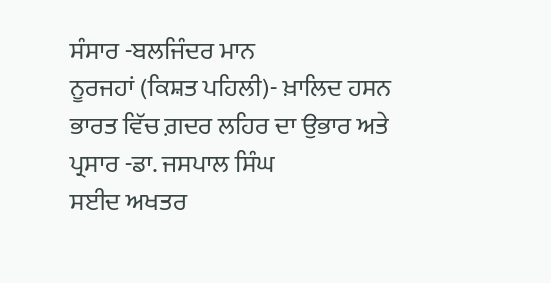ਸੰਸਾਰ -ਬਲਜਿੰਦਰ ਮਾਨ
ਨੂਰਜਹਾਂ (ਕਿਸ਼ਤ ਪਹਿਲੀ)- ਖ਼ਾਲਿਦ ਹਸਨ
ਭਾਰਤ ਵਿੱਚ ਗ਼ਦਰ ਲਹਿਰ ਦਾ ਉਭਾਰ ਅਤੇ ਪ੍ਰਸਾਰ -ਡਾ. ਜਸਪਾਲ ਸਿੰਘ
ਸਈਦ ਅਖਤਰ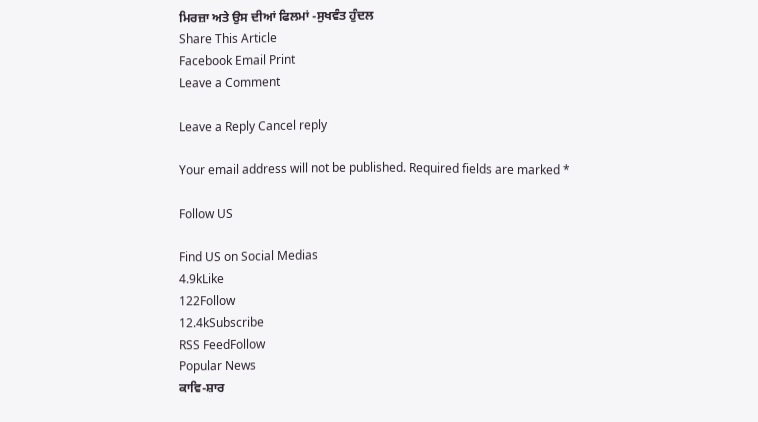ਮਿਰਜ਼ਾ ਅਤੇ ਉਸ ਦੀਆਂ ਫਿਲਮਾਂ -ਸੁਖਵੰਤ ਹੁੰਦਲ
Share This Article
Facebook Email Print
Leave a Comment

Leave a Reply Cancel reply

Your email address will not be published. Required fields are marked *

Follow US

Find US on Social Medias
4.9kLike
122Follow
12.4kSubscribe
RSS FeedFollow
Popular News
ਕਾਵਿ-ਸ਼ਾਰ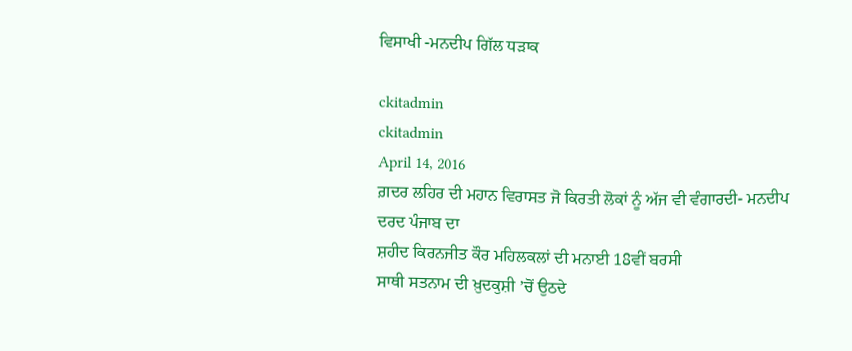ਵਿਸਾਖੀ -ਮਨਦੀਪ ਗਿੱਲ ਧੜਾਕ

ckitadmin
ckitadmin
April 14, 2016
ਗ਼ਦਰ ਲਹਿਰ ਦੀ ਮਹਾਨ ਵਿਰਾਸਤ ਜੋ ਕਿਰਤੀ ਲੋਕਾਂ ਨੂੰ ਅੱਜ ਵੀ ਵੰਗਾਰਦੀ- ਮਨਦੀਪ
ਦਰਦ ਪੰਜਾਬ ਦਾ
ਸ਼ਹੀਦ ਕਿਰਨਜੀਤ ਕੌਰ ਮਹਿਲਕਲਾਂ ਦੀ ਮਨਾਈ 18ਵੀਂ ਬਰਸੀ
ਸਾਥੀ ਸਤਨਾਮ ਦੀ ਖ਼ੁਦਕੁਸ਼ੀ ’ਚੋਂ ਉਠਦੇ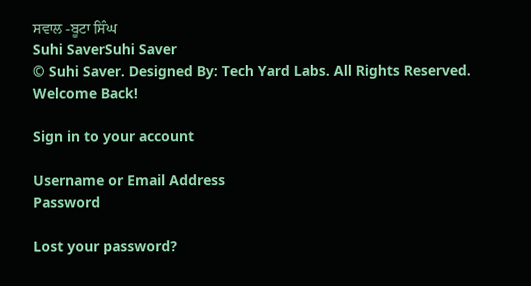ਸਵਾਲ -ਬੂਟਾ ਸਿੰਘ
Suhi SaverSuhi Saver
© Suhi Saver. Designed By: Tech Yard Labs. All Rights Reserved.
Welcome Back!

Sign in to your account

Username or Email Address
Password

Lost your password?